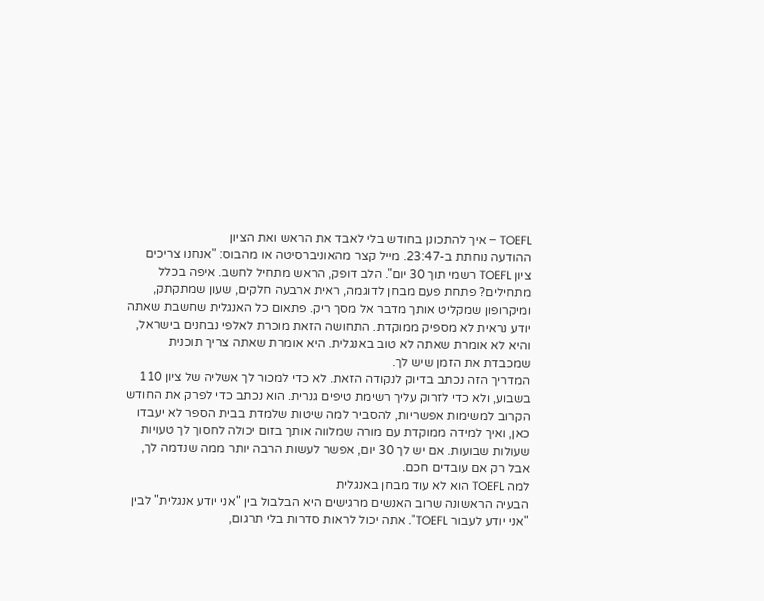TOEFL – איך להתכונן בחודש בלי לאבד את הראש ואת הציון
ההודעה נוחתת ב-23:47. מייל קצר מהאוניברסיטה או מהבוס: "אנחנו צריכים ציון TOEFL רשמי תוך 30 יום". הלב דופק, הראש מתחיל לחשב. איפה בכלל מתחילים? פתחת פעם מבחן לדוגמה, ראית ארבעה חלקים, שעון שמתקתק, ומיקרופון שמקליט אותך מדבר אל מסך ריק. פתאום כל האנגלית שחשבת שאתה יודע נראית לא מספיק ממוקדת. התחושה הזאת מוכרת לאלפי נבחנים בישראל, והיא לא אומרת שאתה לא טוב באנגלית. היא אומרת שאתה צריך תוכנית שמכבדת את הזמן שיש לך.
המדריך הזה נכתב בדיוק לנקודה הזאת. לא כדי למכור לך אשליה של ציון 110 בשבוע, ולא כדי לזרוק עליך רשימת טיפים גנרית. הוא נכתב כדי לפרק את החודש הקרוב למשימות אפשריות, להסביר למה שיטות שלמדת בבית הספר לא יעבדו כאן, ואיך למידה ממוקדת עם מורה שמלווה אותך בזום יכולה לחסוך לך טעויות שעולות שבועות. אם יש לך 30 יום, אפשר לעשות הרבה יותר ממה שנדמה לך, אבל רק אם עובדים חכם.
למה TOEFL הוא לא עוד מבחן באנגלית
הבעיה הראשונה שרוב האנשים מרגישים היא הבלבול בין "אני יודע אנגלית" לבין "אני יודע לעבור TOEFL". אתה יכול לראות סדרות בלי תרגום,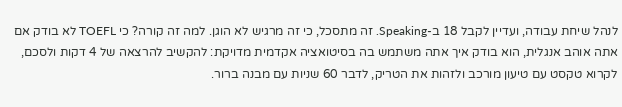לנהל שיחת עבודה, ועדיין לקבל 18 ב-Speaking. זה מתסכל, כי זה מרגיש לא הוגן. למה זה קורה? כי TOEFL לא בודק אם אתה אוהב אנגלית, הוא בודק איך אתה משתמש בה בסיטואציה אקדמית מדויקת: להקשיב להרצאה של 4 דקות ולסכם, לקרוא טקסט עם טיעון מורכב ולזהות את הטריק, לדבר 60 שניות עם מבנה ברור.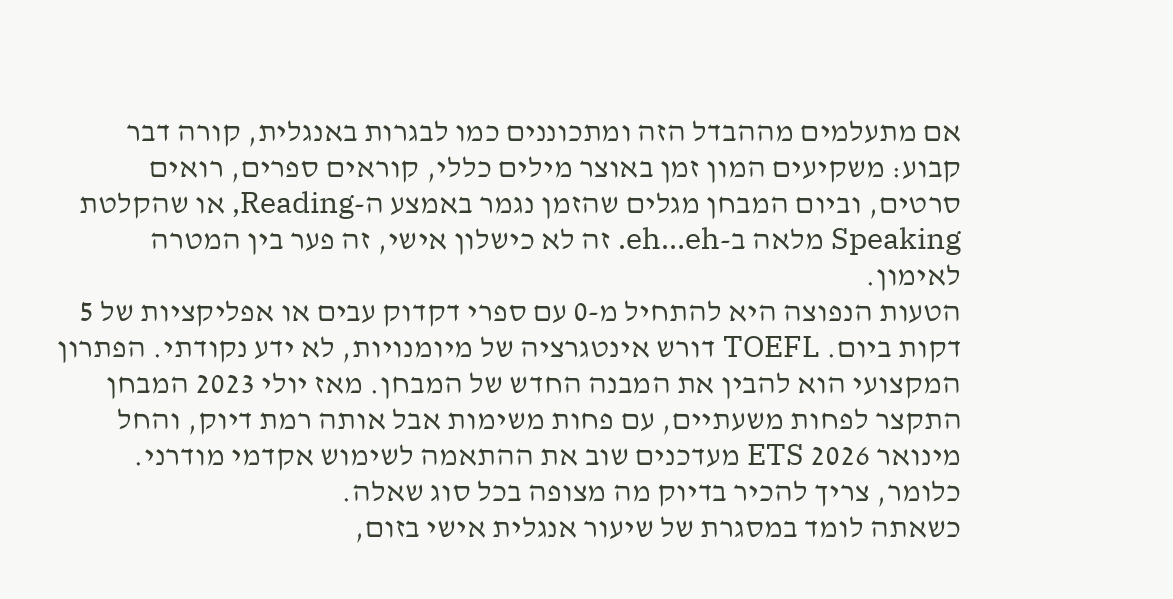אם מתעלמים מההבדל הזה ומתכוננים כמו לבגרות באנגלית, קורה דבר קבוע: משקיעים המון זמן באוצר מילים כללי, קוראים ספרים, רואים סרטים, וביום המבחן מגלים שהזמן נגמר באמצע ה-Reading, או שהקלטת Speaking מלאה ב-eh…eh. זה לא כישלון אישי, זה פער בין המטרה לאימון.
הטעות הנפוצה היא להתחיל מ-0 עם ספרי דקדוק עבים או אפליקציות של 5 דקות ביום. TOEFL דורש אינטגרציה של מיומנויות, לא ידע נקודתי. הפתרון המקצועי הוא להבין את המבנה החדש של המבחן. מאז יולי 2023 המבחן התקצר לפחות משעתיים, עם פחות משימות אבל אותה רמת דיוק, והחל מינואר 2026 ETS מעדכנים שוב את ההתאמה לשימוש אקדמי מודרני. כלומר, צריך להכיר בדיוק מה מצופה בכל סוג שאלה.
כשאתה לומד במסגרת של שיעור אנגלית אישי בזום,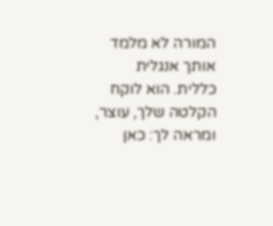המורה לא מלמד אותך אנגלית כללית. הוא לוקח הקלטה שלך, עוצר, ומראה לך: כאן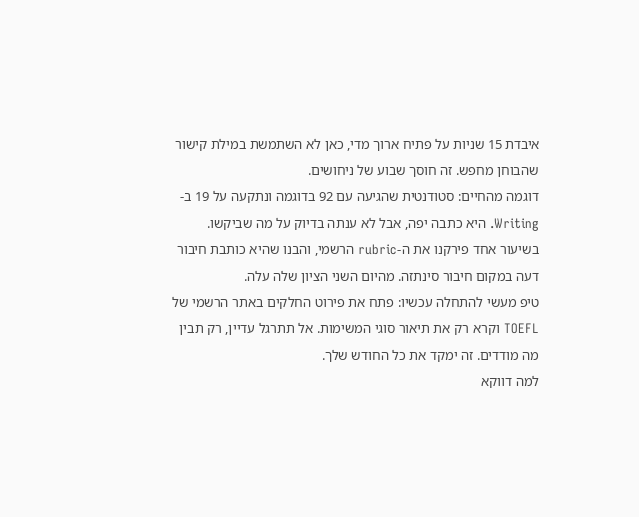איבדת 15 שניות על פתיח ארוך מדי, כאן לא השתמשת במילת קישור שהבוחן מחפש. זה חוסך שבוע של ניחושים.
דוגמה מהחיים: סטודנטית שהגיעה עם 92 בדוגמה ונתקעה על 19 ב-Writing. היא כתבה יפה, אבל לא ענתה בדיוק על מה שביקשו. בשיעור אחד פירקנו את ה-rubric הרשמי, והבנו שהיא כותבת חיבור דעה במקום חיבור סינתזה. מהיום השני הציון שלה עלה.
טיפ מעשי להתחלה עכשיו: פתח את פירוט החלקים באתר הרשמי של TOEFL וקרא רק את תיאור סוגי המשימות. אל תתרגל עדיין, רק תבין מה מודדים. זה ימקד את כל החודש שלך.
למה דווקא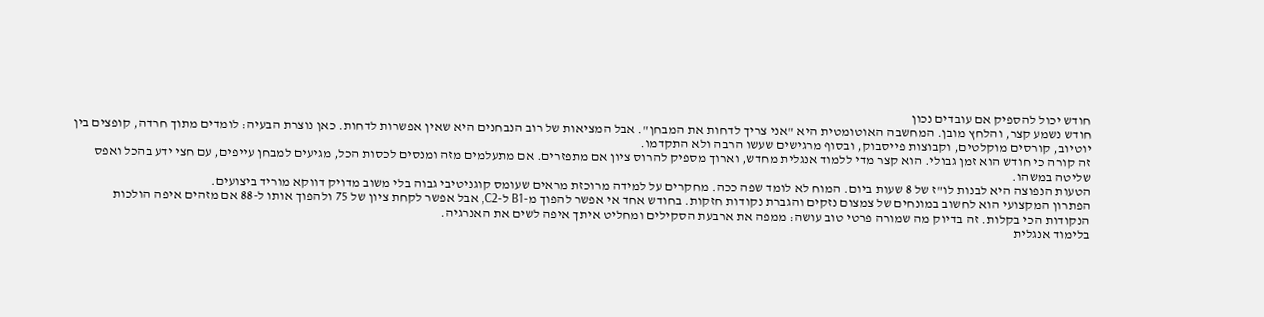חודש יכול להספיק אם עובדים נכון
חודש נשמע קצר, והלחץ מובן. המחשבה האוטומטית היא "אני צריך לדחות את המבחן". אבל המציאות של רוב הנבחנים היא שאין אפשרות לדחות. כאן נוצרת הבעיה: לומדים מתוך חרדה, קופצים בין יוטיוב, קורסים מוקלטים, וקבוצות פייסבוק, ובסוף מרגישים שעשו הרבה ולא התקדמו.
זה קורה כי חודש הוא זמן גבולי. הוא קצר מדי ללמוד אנגלית מחדש, וארוך מספיק להרוס ציון אם מתפזרים. אם מתעלמים מזה ומנסים לכסות הכל, מגיעים למבחן עייפים, עם חצי ידע בהכל ואפס שליטה במשהו.
הטעות הנפוצה היא לבנות לו"ז של 8 שעות ביום. המוח לא לומד שפה ככה. מחקרים על למידה מרוכזת מראים שעומס קוגניטיבי גבוה בלי משוב מדויק דווקא מוריד ביצועים.
הפתרון המקצועי הוא לחשוב במונחים של צמצום נזקים והגברת נקודות חזקות. בחודש אחד אי אפשר להפוך מ-B1 ל-C2, אבל אפשר לקחת ציון של 75 ולהפוך אותו ל-88 אם מזהים איפה הולכות הנקודות הכי בקלות. זה בדיוק מה שמורה פרטי טוב עושה: ממפה את ארבעת הסקילים ומחליט איתך איפה לשים את האנרגיה.
בלימוד אנגלית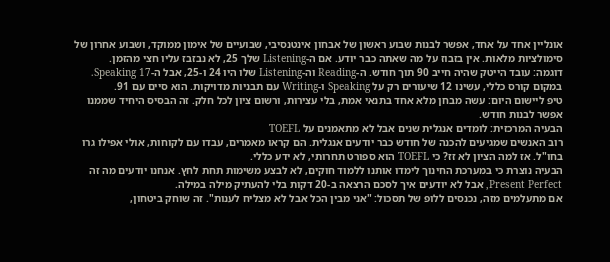אונליין אחד על אחד, אפשר לבנות שבוע ראשון של אבחון אינטנסיבי, שבועיים של אימון ממוקד, ושבוע אחרון של סימולציות מלאות. אין בזבוז על מה שאתה כבר יודע. אם ה-Listening שלך 25, לא נבזבז עליו חצי מהזמן.
דוגמה: עובד הייטק שהיה חייב 90 תוך חודש. ה-Reading וה-Listening שלו היו 24 ו-25, אבל ה-Speaking 17. במקום קורס כללי, עשינו 12 שיעורים רק על Speaking ו-Writing עם תבניות מדויקות. הוא סיים עם 91.
טיפ ליישום היום: עשה מבחן מלא אחד בתנאי אמת, בלי עצירות, ורשום ציון לכל חלק. זה הבסיס היחיד שממנו אפשר לבנות חודש.
הבעיה המרכזית: לומדים אנגלית שנים אבל לא מתאמנים על TOEFL
רוב האנשים שמגיעים להכנה של חודש כבר יודעים אנגלית. הם קראו מאמרים, עבדו עם לקוחות, אולי אפילו גרו בחו"ל. אז למה הציון לא זז? כי TOEFL הוא ספורט תחרותי, לא ידע כללי.
הבעיה נוצרת כי במערכת החינוך לימדו אותנו ללמוד חוקים, לא לבצע משימות תחת לחץ. אנחנו יודעים מה זה Present Perfect, אבל לא יודעים איך לסכם הרצאה ב-20 דקות בלי להעתיק מילה במילה.
אם מתעלמים מזה, נכנסים ללופ של תסכול: "אני מבין הכל אבל לא מצליח לענות". זה שוחק ביטחון,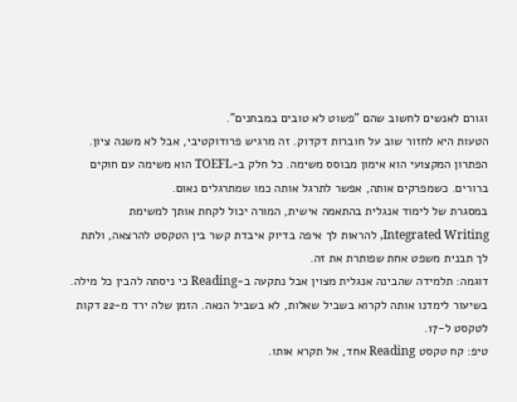וגורם לאנשים לחשוב שהם "פשוט לא טובים במבחנים".
הטעות היא לחזור שוב על חוברות דקדוק. זה מרגיש פרודוקטיבי, אבל לא משנה ציון.
הפתרון המקצועי הוא אימון מבוסס משימה. כל חלק ב-TOEFL הוא משימה עם חוקים ברורים. כשמפרקים אותה, אפשר לתרגל אותה כמו שמתרגלים נאום.
במסגרת של לימוד אנגלית בהתאמה אישית, המורה יכול לקחת אותך למשימת Integrated Writing, להראות לך איפה בדיוק איבדת קשר בין הטקסט להרצאה, ולתת לך תבנית משפט אחת שפותרת את זה.
דוגמה: תלמידה שהבינה אנגלית מצוין אבל נתקעה ב-Reading כי ניסתה להבין כל מילה. בשיעור לימדנו אותה לקרוא בשביל שאלות, לא בשביל הנאה. הזמן שלה ירד מ-22 דקות לטקסט ל-17.
טיפ: קח טקסט Reading אחד, אל תקרא אותו.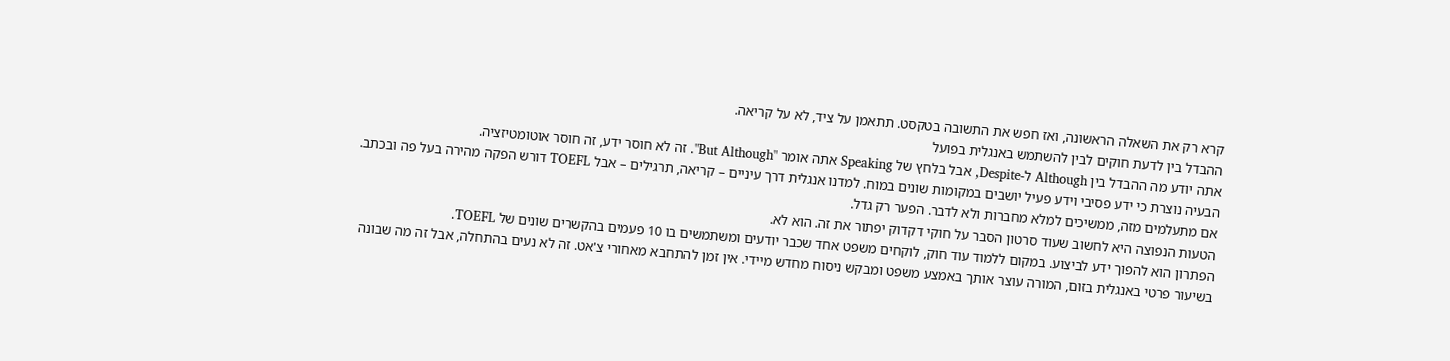קרא רק את השאלה הראשונה, ואז חפש את התשובה בטקסט. תתאמן על ציד, לא על קריאה.
ההבדל בין לדעת חוקים לבין להשתמש באנגלית בפועל
אתה יודע מה ההבדל בין Although ל-Despite, אבל בלחץ של Speaking אתה אומר "But Although". זה לא חוסר ידע, זה חוסר אוטומטיזציה.
הבעיה נוצרת כי ידע פסיבי וידע פעיל יושבים במקומות שונים במוח. למדנו אנגלית דרך עיניים – קריאה, תרגילים – אבל TOEFL דורש הפקה מהירה בעל פה ובכתב.
אם מתעלמים מזה, ממשיכים למלא מחברות ולא לדבר. הפער רק גדל.
הטעות הנפוצה היא לחשוב שעוד סרטון הסבר על חוקי דקדוק יפתור את זה. הוא לא.
הפתרון הוא להפוך ידע לביצוע. במקום ללמוד עוד חוק, לוקחים משפט אחד שכבר יודעים ומשתמשים בו 10 פעמים בהקשרים שונים של TOEFL.
בשיעור פרטי באנגלית בזום, המורה עוצר אותך באמצע משפט ומבקש ניסוח מחדש מיידי. אין זמן להתחבא מאחורי צ'אט. זה לא נעים בהתחלה, אבל זה מה שבונה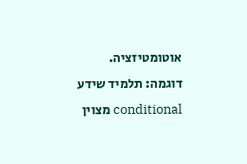אוטומטיזציה.
דוגמה: תלמיד שידע conditional מצוין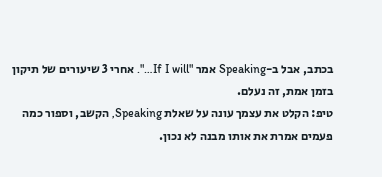בכתב, אבל ב-Speaking אמר "If I will…". אחרי 3 שיעורים של תיקון בזמן אמת, זה נעלם.
טיפ: הקלט את עצמך עונה על שאלת Speaking, הקשב, וספור כמה פעמים אמרת את אותו מבנה לא נכון.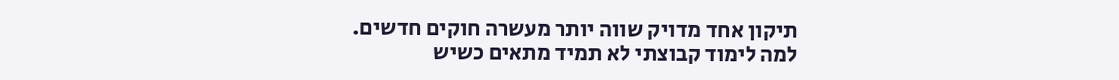תיקון אחד מדויק שווה יותר מעשרה חוקים חדשים.
למה לימוד קבוצתי לא תמיד מתאים כשיש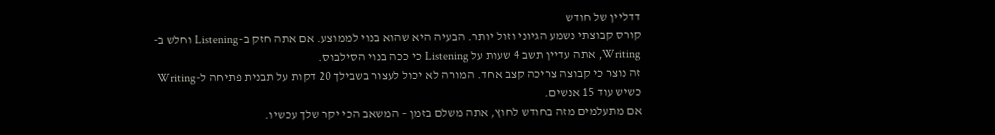דדליין של חודש
קורס קבוצתי נשמע הגיוני וזול יותר. הבעיה היא שהוא בנוי לממוצע. אם אתה חזק ב-Listening וחלש ב-Writing, אתה עדיין תשב 4 שעות על Listening כי ככה בנוי הסילבוס.
זה נוצר כי קבוצה צריכה קצב אחד. המורה לא יכול לעצור בשבילך 20 דקות על תבנית פתיחה ל-Writing כשיש עוד 15 אנשים.
אם מתעלמים מזה בחודש לחוץ, אתה משלם בזמן – המשאב הכי יקר שלך עכשיו.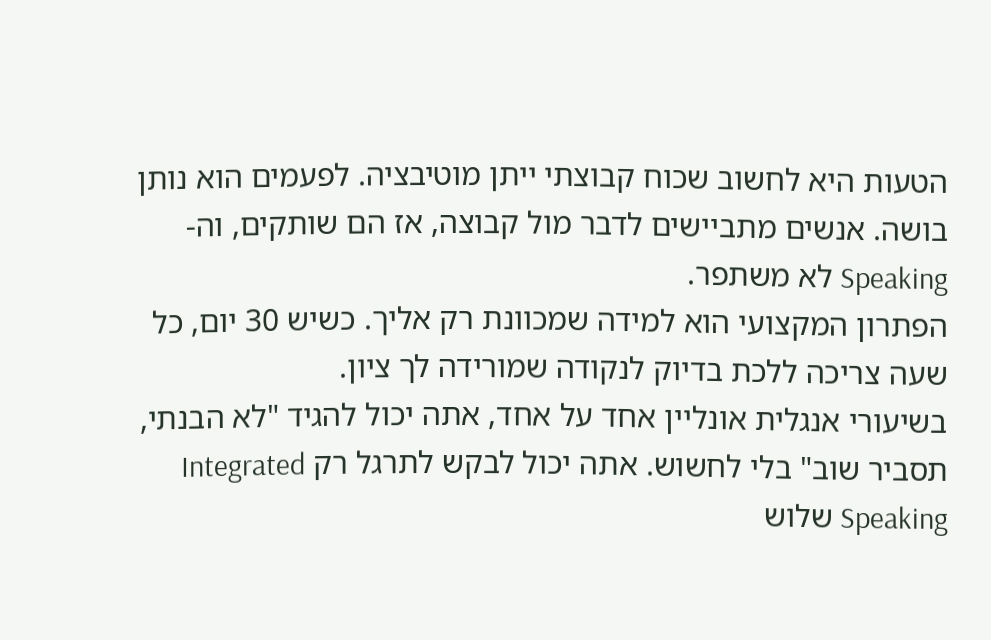הטעות היא לחשוב שכוח קבוצתי ייתן מוטיבציה. לפעמים הוא נותן בושה. אנשים מתביישים לדבר מול קבוצה, אז הם שותקים, וה-Speaking לא משתפר.
הפתרון המקצועי הוא למידה שמכוונת רק אליך. כשיש 30 יום, כל שעה צריכה ללכת בדיוק לנקודה שמורידה לך ציון.
בשיעורי אנגלית אונליין אחד על אחד, אתה יכול להגיד "לא הבנתי, תסביר שוב" בלי לחשוש. אתה יכול לבקש לתרגל רק Integrated Speaking שלוש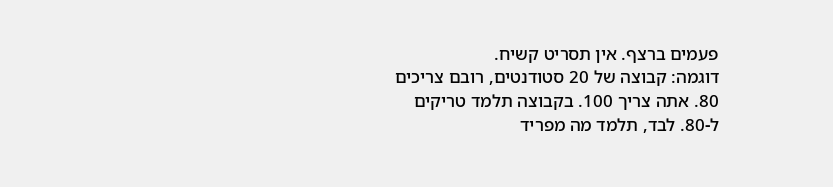פעמים ברצף. אין תסריט קשיח.
דוגמה: קבוצה של 20 סטודנטים, רובם צריכים 80. אתה צריך 100. בקבוצה תלמד טריקים ל-80. לבד, תלמד מה מפריד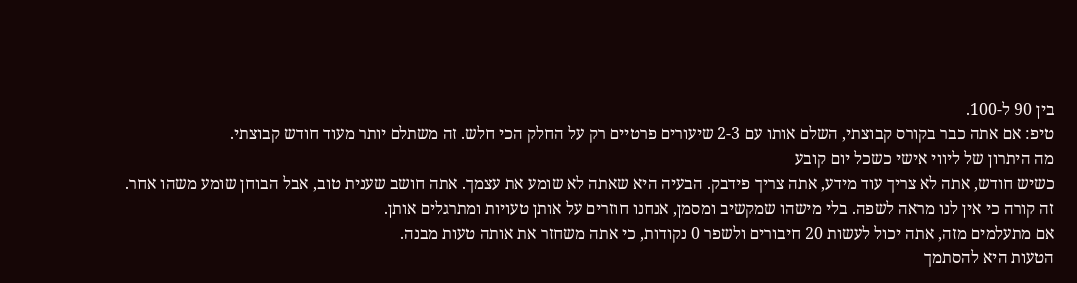בין 90 ל-100.
טיפ: אם אתה כבר בקורס קבוצתי, השלם אותו עם 2-3 שיעורים פרטיים רק על החלק הכי חלש. זה משתלם יותר מעוד חודש קבוצתי.
מה היתרון של ליווי אישי כשכל יום קובע
כשיש חודש, אתה לא צריך עוד מידע, אתה צריך פידבק. הבעיה היא שאתה לא שומע את עצמך. אתה חושב שענית טוב, אבל הבוחן שומע משהו אחר.
זה קורה כי אין לנו מראה לשפה. בלי מישהו שמקשיב ומסמן, אנחנו חוזרים על אותן טעויות ומתרגלים אותן.
אם מתעלמים מזה, אתה יכול לעשות 20 חיבורים ולשפר 0 נקודות, כי אתה משחזר את אותה טעות מבנה.
הטעות היא להסתמך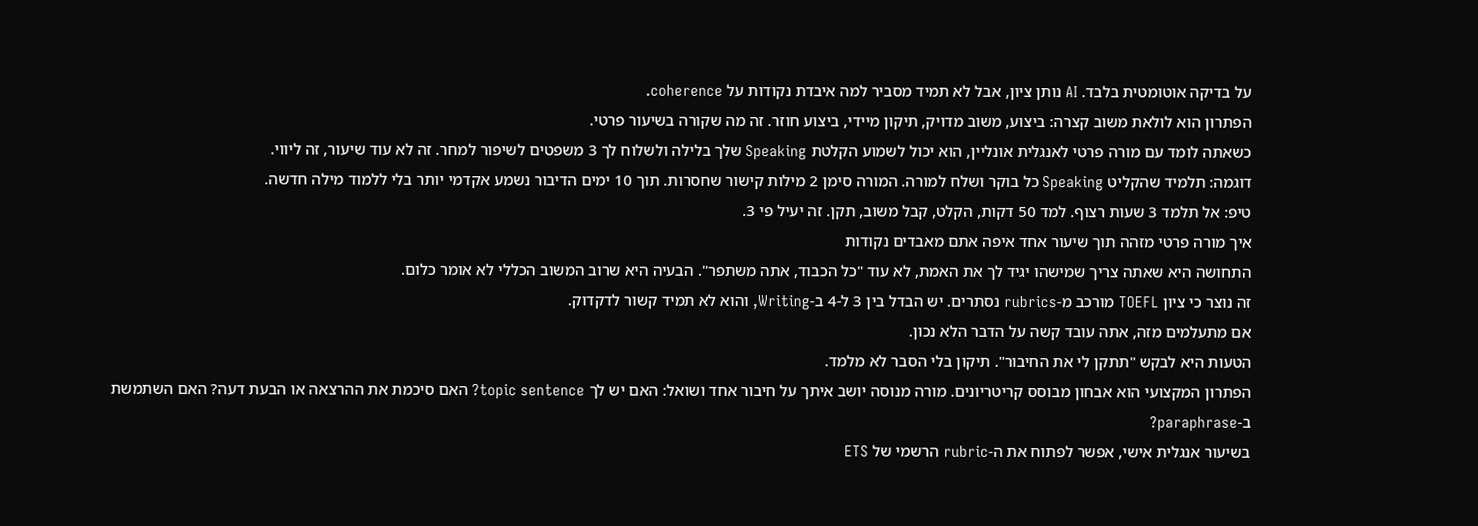על בדיקה אוטומטית בלבד. AI נותן ציון, אבל לא תמיד מסביר למה איבדת נקודות על coherence.
הפתרון הוא לולאת משוב קצרה: ביצוע, משוב מדויק, תיקון מיידי, ביצוע חוזר. זה מה שקורה בשיעור פרטי.
כשאתה לומד עם מורה פרטי לאנגלית אונליין, הוא יכול לשמוע הקלטת Speaking שלך בלילה ולשלוח לך 3 משפטים לשיפור למחר. זה לא עוד שיעור, זה ליווי.
דוגמה: תלמיד שהקליט Speaking כל בוקר ושלח למורה. המורה סימן 2 מילות קישור שחסרות. תוך 10 ימים הדיבור נשמע אקדמי יותר בלי ללמוד מילה חדשה.
טיפ: אל תלמד 3 שעות רצוף. למד 50 דקות, הקלט, קבל משוב, תקן. זה יעיל פי 3.
איך מורה פרטי מזהה תוך שיעור אחד איפה אתם מאבדים נקודות
התחושה היא שאתה צריך שמישהו יגיד לך את האמת, לא עוד "כל הכבוד, אתה משתפר". הבעיה היא שרוב המשוב הכללי לא אומר כלום.
זה נוצר כי ציון TOEFL מורכב מ-rubrics נסתרים. יש הבדל בין 3 ל-4 ב-Writing, והוא לא תמיד קשור לדקדוק.
אם מתעלמים מזה, אתה עובד קשה על הדבר הלא נכון.
הטעות היא לבקש "תתקן לי את החיבור". תיקון בלי הסבר לא מלמד.
הפתרון המקצועי הוא אבחון מבוסס קריטריונים. מורה מנוסה יושב איתך על חיבור אחד ושואל: האם יש לך topic sentence? האם סיכמת את ההרצאה או הבעת דעה? האם השתמשת ב-paraphrase?
בשיעור אנגלית אישי, אפשר לפתוח את ה-rubric הרשמי של ETS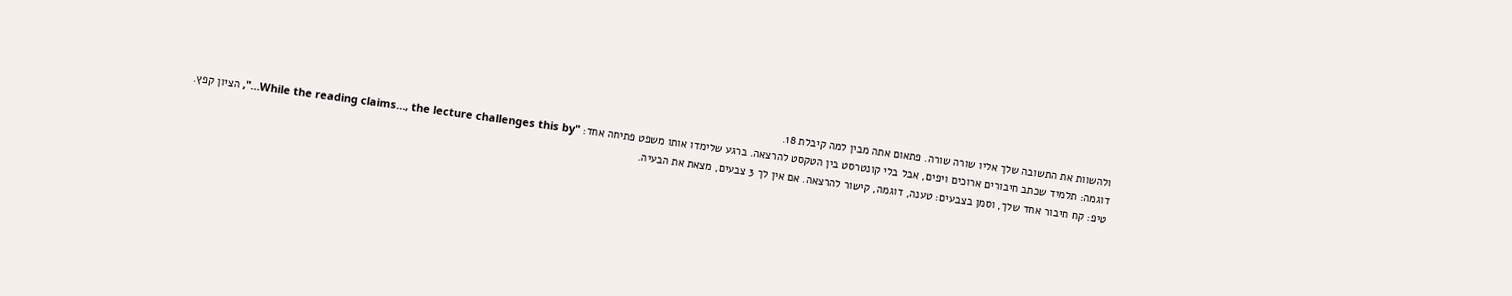ולהשוות את התשובה שלך אליו שורה שורה. פתאום אתה מבין למה קיבלת 18.
דוגמה: תלמיד שכתב חיבורים ארוכים ויפים, אבל בלי קונטרסט בין הטקסט להרצאה. ברגע שלימדו אותו משפט פתיחה אחד: "While the reading claims…, the lecture challenges this by…", הציון קפץ.
טיפ: קח חיבור אחד שלך, וסמן בצבעים: טענה, דוגמה, קישור להרצאה. אם אין לך 3 צבעים, מצאת את הבעיה.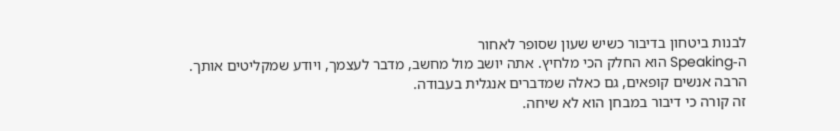לבנות ביטחון בדיבור כשיש שעון שסופר לאחור
ה-Speaking הוא החלק הכי מלחיץ. אתה יושב מול מחשב, מדבר לעצמך, ויודע שמקליטים אותך. הרבה אנשים קופאים, גם כאלה שמדברים אנגלית בעבודה.
זה קורה כי דיבור במבחן הוא לא שיחה.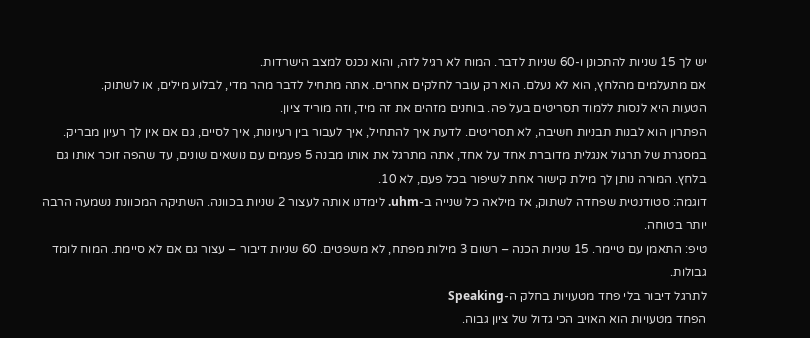יש לך 15 שניות להתכונן ו-60 שניות לדבר. המוח לא רגיל לזה, והוא נכנס למצב הישרדות.
אם מתעלמים מהלחץ, הוא לא נעלם. הוא רק עובר לחלקים אחרים. אתה מתחיל לדבר מהר מדי, לבלוע מילים, או לשתוק.
הטעות היא לנסות ללמוד תסריטים בעל פה. בוחנים מזהים את זה מיד, וזה מוריד ציון.
הפתרון הוא לבנות תבניות חשיבה, לא תסריטים. לדעת איך להתחיל, איך לעבור בין רעיונות, איך לסיים, גם אם אין לך רעיון מבריק.
במסגרת של תרגול אנגלית מדוברת אחד על אחד, אתה מתרגל את אותו מבנה 5 פעמים עם נושאים שונים, עד שהפה זוכר אותו גם בלחץ. המורה נותן לך מילת קישור אחת לשיפור בכל פעם, לא 10.
דוגמה: סטודנטית שפחדה לשתוק, אז מילאה כל שנייה ב-uhm. לימדנו אותה לעצור 2 שניות בכוונה. השתיקה המכוונת נשמעה הרבה יותר בטוחה.
טיפ: התאמן עם טיימר. 15 שניות הכנה – רשום 3 מילות מפתח, לא משפטים. 60 שניות דיבור – עצור גם אם לא סיימת. המוח לומד גבולות.
לתרגל דיבור בלי פחד מטעויות בחלק ה-Speaking
הפחד מטעויות הוא האויב הכי גדול של ציון גבוה.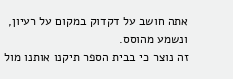אתה חושב על דקדוק במקום על רעיון, ונשמע מהוסס.
זה נוצר כי בבית הספר תיקנו אותנו מול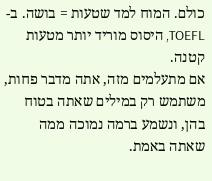כולם. המוח למד שטעות = בושה. ב-TOEFL, היסוס מוריד יותר מטעות קטנה.
אם מתעלמים מזה, אתה מדבר פחות, משתמש רק במילים שאתה בטוח בהן, ונשמע ברמה נמוכה ממה שאתה באמת.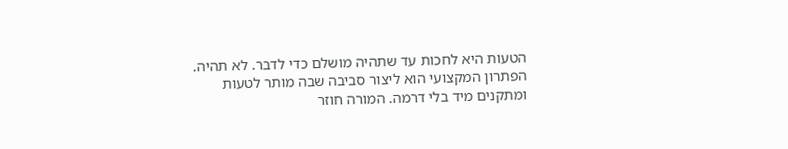הטעות היא לחכות עד שתהיה מושלם כדי לדבר. לא תהיה.
הפתרון המקצועי הוא ליצור סביבה שבה מותר לטעות ומתקנים מיד בלי דרמה. המורה חוזר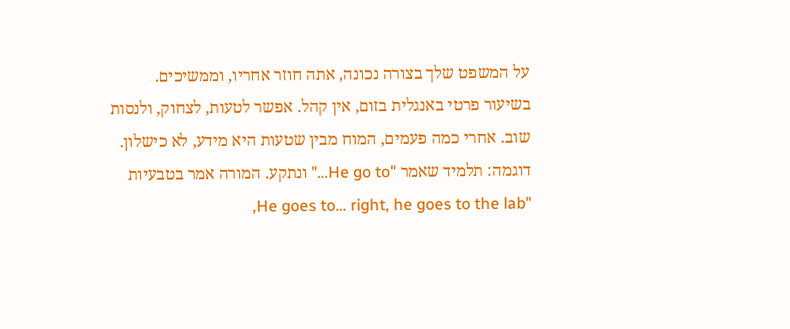על המשפט שלך בצורה נכונה, אתה חוזר אחריו, וממשיכים.
בשיעור פרטי באנגלית בזום, אין קהל. אפשר לטעות, לצחוק, ולנסות שוב. אחרי כמה פעמים, המוח מבין שטעות היא מידע, לא כישלון.
דוגמה: תלמיד שאמר "He go to…" ונתקע. המורה אמר בטבעיות "He goes to… right, he goes to the lab,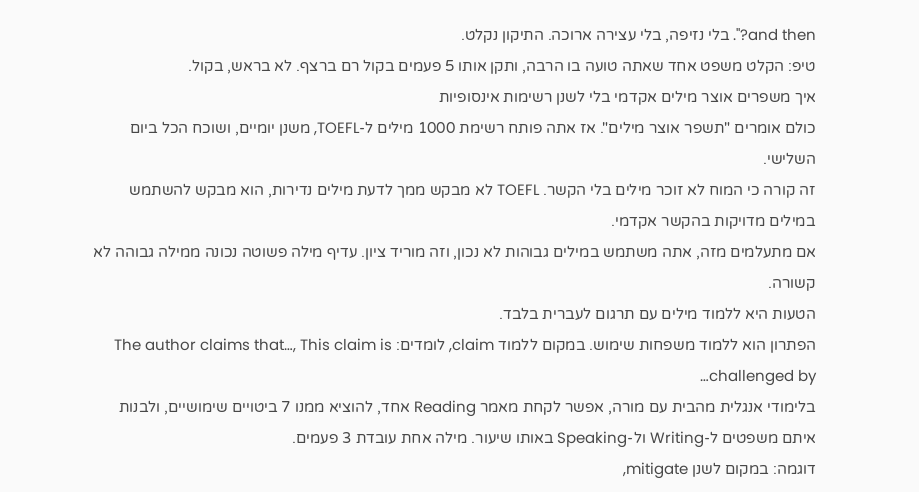and then?". בלי נזיפה, בלי עצירה ארוכה. התיקון נקלט.
טיפ: הקלט משפט אחד שאתה טועה בו הרבה, ותקן אותו 5 פעמים בקול רם ברצף. לא בראש, בקול.
איך משפרים אוצר מילים אקדמי בלי לשנן רשימות אינסופיות
כולם אומרים "תשפר אוצר מילים". אז אתה פותח רשימת 1000 מילים ל-TOEFL, משנן יומיים, ושוכח הכל ביום השלישי.
זה קורה כי המוח לא זוכר מילים בלי הקשר. TOEFL לא מבקש ממך לדעת מילים נדירות, הוא מבקש להשתמש במילים מדויקות בהקשר אקדמי.
אם מתעלמים מזה, אתה משתמש במילים גבוהות לא נכון, וזה מוריד ציון. עדיף מילה פשוטה נכונה ממילה גבוהה לא קשורה.
הטעות היא ללמוד מילים עם תרגום לעברית בלבד.
הפתרון הוא ללמוד משפחות שימוש. במקום ללמוד claim, לומדים: The author claims that…, This claim is challenged by…
בלימודי אנגלית מהבית עם מורה, אפשר לקחת מאמר Reading אחד, להוציא ממנו 7 ביטויים שימושיים, ולבנות איתם משפטים ל-Writing ול-Speaking באותו שיעור. מילה אחת עובדת 3 פעמים.
דוגמה: במקום לשנן mitigate,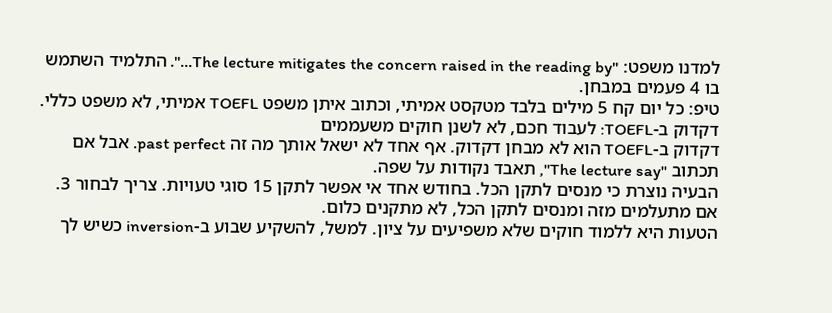למדנו משפט: "The lecture mitigates the concern raised in the reading by…". התלמיד השתמש בו 4 פעמים במבחן.
טיפ: כל יום קח 5 מילים בלבד מטקסט אמיתי, וכתוב איתן משפט TOEFL אמיתי, לא משפט כללי.
דקדוק ב-TOEFL: לעבוד חכם, לא לשנן חוקים משעממים
דקדוק ב-TOEFL הוא לא מבחן דקדוק. אף אחד לא ישאל אותך מה זה past perfect. אבל אם תכתוב "The lecture say", תאבד נקודות על שפה.
הבעיה נוצרת כי מנסים לתקן הכל. בחודש אחד אי אפשר לתקן 15 סוגי טעויות. צריך לבחור 3.
אם מתעלמים מזה ומנסים לתקן הכל, לא מתקנים כלום.
הטעות היא ללמוד חוקים שלא משפיעים על ציון. למשל, להשקיע שבוע ב-inversion כשיש לך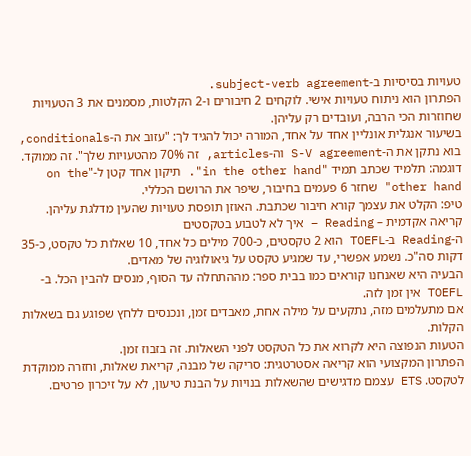טעויות בסיסיות ב-subject-verb agreement.
הפתרון הוא ניתוח טעויות אישי. לוקחים 2 חיבורים ו-2 הקלטות, מסמנים את 3 הטעויות שחוזרות הכי הרבה, ועובדים רק עליהן.
בשיעור אנגלית אונליין אחד על אחד, המורה יכול להגיד לך: "עזוב את ה-conditionals, בוא נתקן את ה-S-V agreement וה-articles, זה 70% מהטעויות שלך". זה ממוקד.
דוגמה: תלמיד שכתב תמיד "in the other hand". תיקון אחד קטן ל-"on the other hand" שחזר 6 פעמים בחיבור, שיפר את הרושם הכללי.
טיפ: הקלט את עצמך קורא חיבור שכתבת. האוזן תופסת טעויות שהעין מדלגת עליהן.
קריאה אקדמית – Reading – איך לא לטבוע בטקסטים
ה-Reading ב-TOEFL הוא 2 טקסטים, כ-700 מילים כל אחד, 10 שאלות כל טקסט, כ-35 דקות סה"כ. נשמע אפשרי, עד שמגיע טקסט על גיאולוגיה של מאדים.
הבעיה היא שאנחנו קוראים כמו בבית ספר: מההתחלה עד הסוף, מנסים להבין הכל. ב-TOEFL אין זמן לזה.
אם מתעלמים מזה, נתקעים על מילה אחת, מאבדים זמן, ונכנסים ללחץ שפוגע גם בשאלות הקלות.
הטעות הנפוצה היא לקרוא את כל הטקסט לפני השאלות. זה בזבוז זמן.
הפתרון המקצועי הוא קריאה אסטרטגית: סריקה של מבנה, קריאת שאלות, וחזרה ממוקדת לטקסט. ETS עצמם מדגישים שהשאלות בנויות על הבנת טיעון, לא על זיכרון פרטים.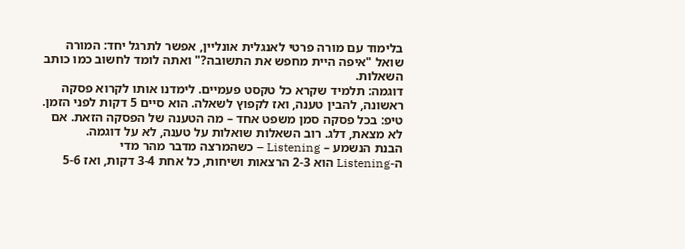בלימוד עם מורה פרטי לאנגלית אונליין, אפשר לתרגל יחד: המורה שואל "איפה היית מחפש את התשובה?" ואתה לומד לחשוב כמו כותב השאלות.
דוגמה: תלמיד שקרא כל טקסט פעמיים. לימדנו אותו לקרוא פסקה ראשונה, להבין טענה, ואז לקפוץ לשאלה. הוא סיים 5 דקות לפני הזמן.
טיפ: בכל פסקה סמן משפט אחד – מה הטענה של הפסקה הזאת. אם לא מצאת, דלג. רוב השאלות שואלות על טענה, לא על דוגמה.
הבנת הנשמע – Listening – כשהמרצה מדבר מהר מדי
ה-Listening הוא 2-3 הרצאות ושיחות, כל אחת 3-4 דקות, ואז 5-6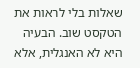שאלות בלי לראות את הטקסט שוב. הבעיה היא לא האנגלית, אלא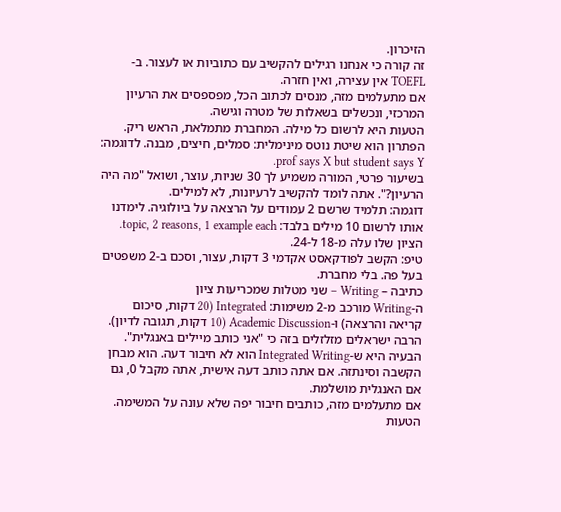הזיכרון.
זה קורה כי אנחנו רגילים להקשיב עם כתוביות או לעצור. ב-TOEFL אין עצירה, ואין חזרה.
אם מתעלמים מזה, מנסים לכתוב הכל, מפספסים את הרעיון המרכזי, ונכשלים בשאלות של מטרה וגישה.
הטעות היא לרשום כל מילה. המחברת מתמלאת, הראש ריק.
הפתרון הוא שיטת נוטס מינימלית: סמלים, חיצים, מבנה. לדוגמה: prof says X but student says Y.
בשיעור פרטי, המורה משמיע לך 30 שניות, עוצר, ושואל "מה היה הרעיון?". אתה לומד להקשיב לרעיונות, לא למילים.
דוגמה: תלמיד שרשם 2 עמודים על הרצאה על ביולוגיה. לימדנו אותו לרשום 10 מילים בלבד: topic, 2 reasons, 1 example each. הציון שלו עלה מ-18 ל-24.
טיפ: הקשב לפודקאסט אקדמי 3 דקות, עצור, וסכם ב-2 משפטים בעל פה. בלי מחברת.
כתיבה – Writing – שני מטלות שמכריעות ציון
ה-Writing מורכב מ-2 משימות: Integrated (20 דקות, סיכום קריאה והרצאה) ו-Academic Discussion (10 דקות, תגובה לדיון). הרבה ישראלים מזלזלים בזה כי "אני כותב מיילים באנגלית".
הבעיה היא ש-Integrated Writing הוא לא חיבור דעה. הוא מבחן הקשבה וסינתזה. אם אתה כותב דעה אישית, אתה מקבל 0, גם אם האנגלית מושלמת.
אם מתעלמים מזה, כותבים חיבור יפה שלא עונה על המשימה.
הטעות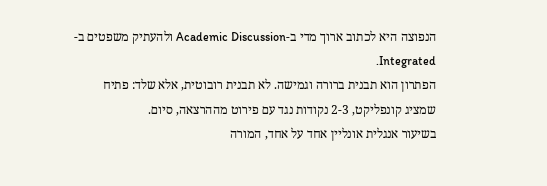הנפוצה היא לכתוב ארוך מדי ב-Academic Discussion ולהעתיק משפטים ב-Integrated.
הפתרון הוא תבנית ברורה וגמישה. לא תבנית רובוטית, אלא שלד: פתיח שמציג קונפליקט, 2-3 נקודות נגד עם פירוט מההרצאה, סיום.
בשיעור אנגלית אונליין אחד על אחד, המורה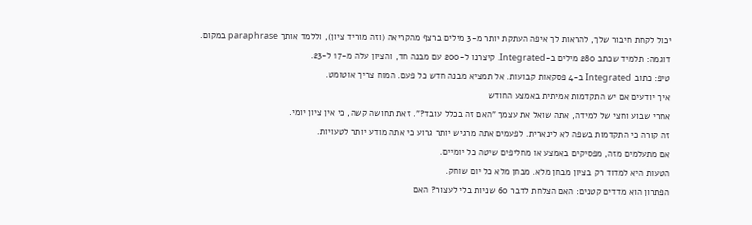יכול לקחת חיבור שלך, להראות לך איפה העתקת יותר מ-3 מילים ברצף מהקריאה (וזה מוריד ציון), וללמד אותך paraphrase במקום.
דוגמה: תלמיד שכתב 280 מילים ב-Integrated. קיצרנו ל-200 עם מבנה חד, והציון עלה מ-17 ל-23.
טיפ: כתוב Integrated ב-4 פסקאות קבועות. אל תמציא מבנה חדש כל פעם. המוח צריך אוטומט.
איך יודעים אם יש התקדמות אמיתית באמצע החודש
אחרי שבוע וחצי של למידה, אתה שואל את עצמך "האם זה בכלל עובד?". זאת תחושה קשה, כי אין ציון יומי.
זה קורה כי התקדמות בשפה לא לינארית. לפעמים אתה מרגיש יותר גרוע כי אתה מודע יותר לטעויות.
אם מתעלמים מזה, מפסיקים באמצע או מחליפים שיטה כל יומיים.
הטעות היא למדוד רק בציון מבחן מלא. מבחן מלא כל יום שוחק.
הפתרון הוא מדדים קטנים: האם הצלחת לדבר 60 שניות בלי לעצור? האם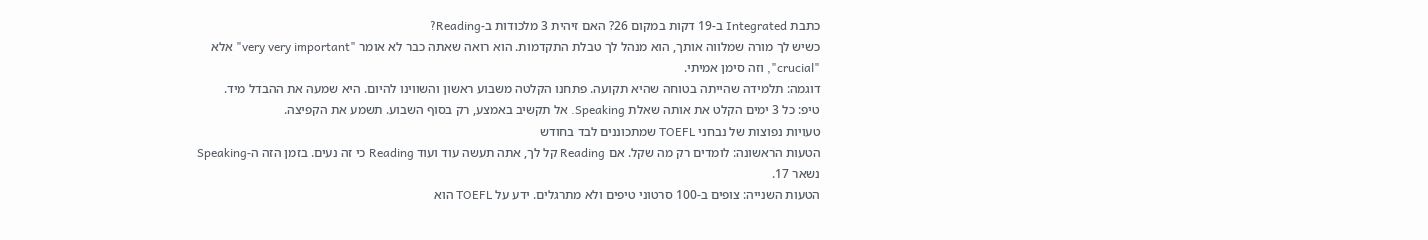כתבת Integrated ב-19 דקות במקום 26? האם זיהית 3 מלכודות ב-Reading?
כשיש לך מורה שמלווה אותך, הוא מנהל לך טבלת התקדמות. הוא רואה שאתה כבר לא אומר "very very important" אלא "crucial", וזה סימן אמיתי.
דוגמה: תלמידה שהייתה בטוחה שהיא תקועה. פתחנו הקלטה משבוע ראשון והשווינו להיום. היא שמעה את ההבדל מיד.
טיפ: כל 3 ימים הקלט את אותה שאלת Speaking. אל תקשיב באמצע, רק בסוף השבוע. תשמע את הקפיצה.
טעויות נפוצות של נבחני TOEFL שמתכוננים לבד בחודש
הטעות הראשונה: לומדים רק מה שקל. אם Reading קל לך, אתה תעשה עוד ועוד Reading כי זה נעים. בזמן הזה ה-Speaking נשאר 17.
הטעות השנייה: צופים ב-100 סרטוני טיפים ולא מתרגלים. ידע על TOEFL הוא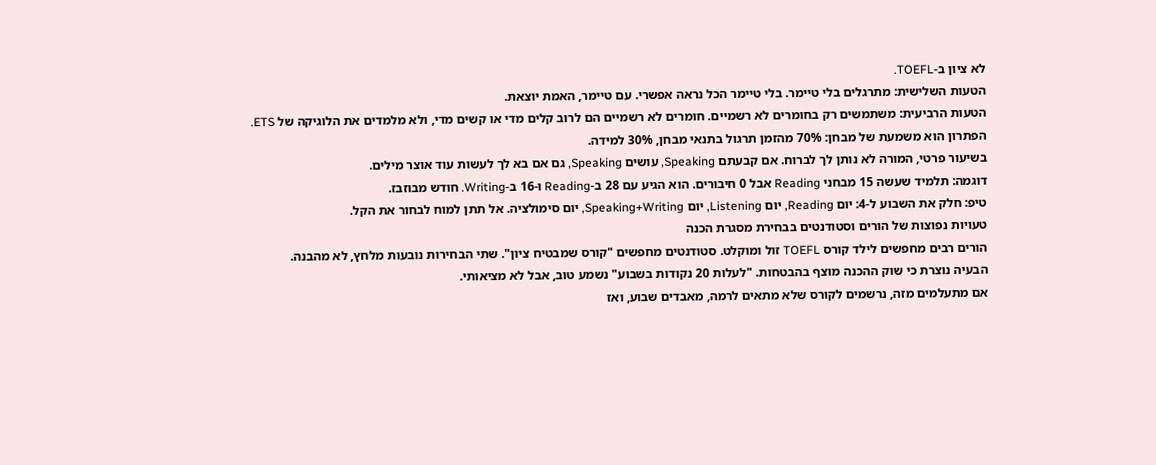לא ציון ב-TOEFL.
הטעות השלישית: מתרגלים בלי טיימר. בלי טיימר הכל נראה אפשרי. עם טיימר, האמת יוצאת.
הטעות הרביעית: משתמשים רק בחומרים לא רשמיים. חומרים לא רשמיים הם לרוב קלים מדי או קשים מדי, ולא מלמדים את הלוגיקה של ETS.
הפתרון הוא משמעת של מבחן: 70% מהזמן תרגול בתנאי מבחן, 30% למידה.
בשיעור פרטי, המורה לא נותן לך לברוח. אם קבעתם Speaking, עושים Speaking, גם אם בא לך לעשות עוד אוצר מילים.
דוגמה: תלמיד שעשה 15 מבחני Reading אבל 0 חיבורים. הוא הגיע עם 28 ב-Reading ו-16 ב-Writing. חודש מבוזבז.
טיפ: חלק את השבוע ל-4: יום Reading, יום Listening, יום Speaking+Writing, יום סימולציה. אל תתן למוח לבחור את הקל.
טעויות נפוצות של הורים וסטודנטים בבחירת מסגרת הכנה
הורים רבים מחפשים לילד קורס TOEFL זול ומוקלט. סטודנטים מחפשים "קורס שמבטיח ציון". שתי הבחירות נובעות מלחץ, לא מהבנה.
הבעיה נוצרת כי שוק ההכנה מוצף בהבטחות. "לעלות 20 נקודות בשבוע" נשמע טוב, אבל לא מציאותי.
אם מתעלמים מזה, נרשמים לקורס שלא מתאים לרמה, מאבדים שבוע, ואז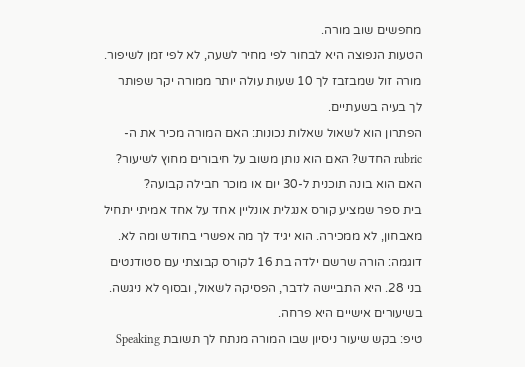מחפשים שוב מורה.
הטעות הנפוצה היא לבחור לפי מחיר לשעה, לא לפי זמן לשיפור. מורה זול שמבזבז לך 10 שעות עולה יותר ממורה יקר שפותר לך בעיה בשעתיים.
הפתרון הוא לשאול שאלות נכונות: האם המורה מכיר את ה-rubric החדש? האם הוא נותן משוב על חיבורים מחוץ לשיעור? האם הוא בונה תוכנית ל-30 יום או מוכר חבילה קבועה?
בית ספר שמציע קורס אנגלית אונליין אחד על אחד אמיתי יתחיל מאבחון, לא ממכירה. הוא יגיד לך מה אפשרי בחודש ומה לא.
דוגמה: הורה שרשם ילדה בת 16 לקורס קבוצתי עם סטודנטים בני 28. היא התביישה לדבר, הפסיקה לשאול, ובסוף לא ניגשה. בשיעורים אישיים היא פרחה.
טיפ: בקש שיעור ניסיון שבו המורה מנתח לך תשובת Speaking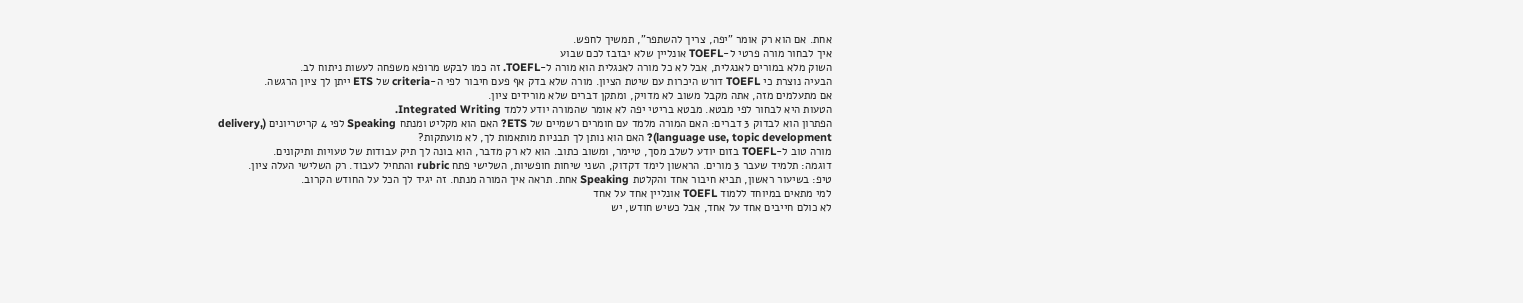אחת. אם הוא רק אומר "יפה, צריך להשתפר", תמשיך לחפש.
איך לבחור מורה פרטי ל-TOEFL אונליין שלא יבזבז לכם שבוע
השוק מלא במורים לאנגלית, אבל לא כל מורה לאנגלית הוא מורה ל-TOEFL. זה כמו לבקש מרופא משפחה לעשות ניתוח לב.
הבעיה נוצרת כי TOEFL דורש היכרות עם שיטת הציון. מורה שלא בדק אף פעם חיבור לפי ה-criteria של ETS ייתן לך ציון הרגשה.
אם מתעלמים מזה, אתה מקבל משוב לא מדויק, ומתקן דברים שלא מורידים ציון.
הטעות היא לבחור לפי מבטא. מבטא בריטי יפה לא אומר שהמורה יודע ללמד Integrated Writing.
הפתרון הוא לבדוק 3 דברים: האם המורה מלמד עם חומרים רשמיים של ETS? האם הוא מקליט ומנתח Speaking לפי 4 קריטריונים (delivery, language use, topic development)? האם הוא נותן לך תבניות מותאמות לך, לא מועתקות?
מורה טוב ל-TOEFL בזום יודע לשלב מסך, טיימר, ומשוב כתוב. הוא לא רק מדבר, הוא בונה לך תיק עבודות של טעויות ותיקונים.
דוגמה: תלמיד שעבר 3 מורים. הראשון לימד דקדוק, השני שיחות חופשיות, השלישי פתח rubric והתחיל לעבוד. רק השלישי העלה ציון.
טיפ: בשיעור ראשון, תביא חיבור אחד והקלטת Speaking אחת. תראה איך המורה מנתח. זה יגיד לך הכל על החודש הקרוב.
למי מתאים במיוחד ללמוד TOEFL אונליין אחד על אחד
לא כולם חייבים אחד על אחד, אבל כשיש חודש, יש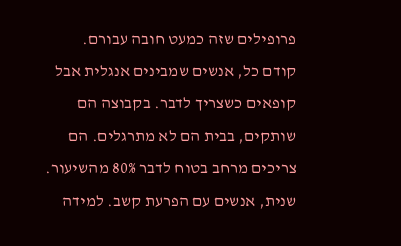פרופילים שזה כמעט חובה עבורם.
קודם כל, אנשים שמבינים אנגלית אבל קופאים כשצריך לדבר. בקבוצה הם שותקים, בבית הם לא מתרגלים. הם צריכים מרחב בטוח לדבר 80% מהשיעור.
שנית, אנשים עם הפרעת קשב. למידה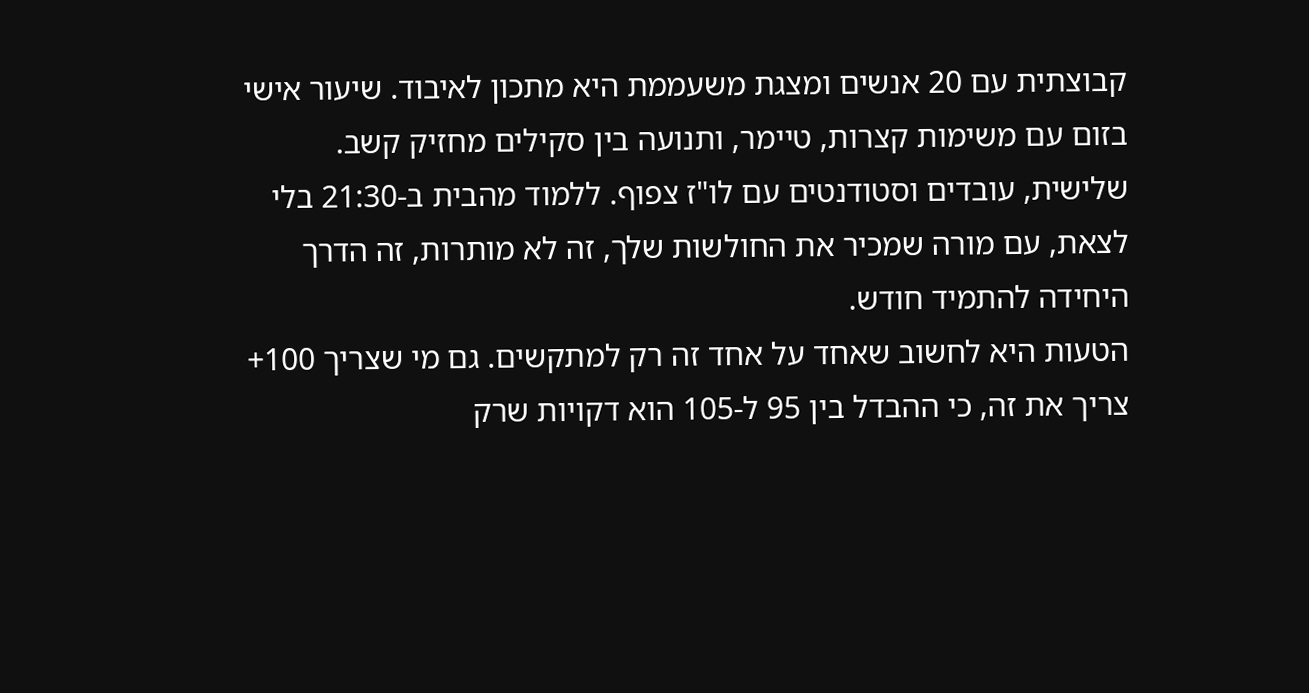קבוצתית עם 20 אנשים ומצגת משעממת היא מתכון לאיבוד. שיעור אישי בזום עם משימות קצרות, טיימר, ותנועה בין סקילים מחזיק קשב.
שלישית, עובדים וסטודנטים עם לו"ז צפוף. ללמוד מהבית ב-21:30 בלי לצאת, עם מורה שמכיר את החולשות שלך, זה לא מותרות, זה הדרך היחידה להתמיד חודש.
הטעות היא לחשוב שאחד על אחד זה רק למתקשים. גם מי שצריך 100+ צריך את זה, כי ההבדל בין 95 ל-105 הוא דקויות שרק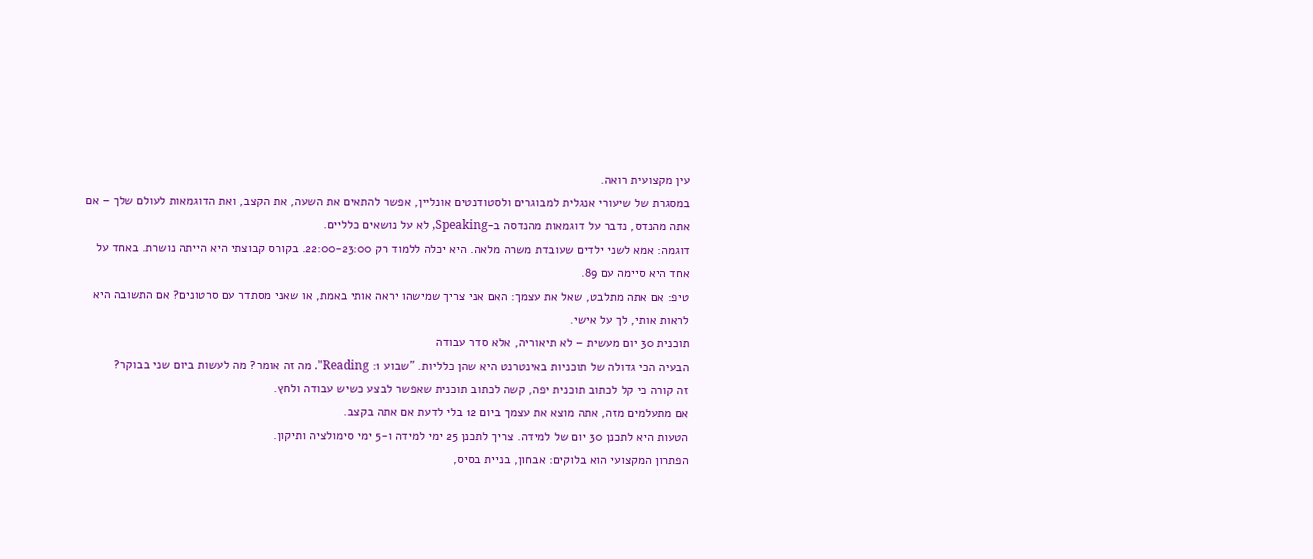עין מקצועית רואה.
במסגרת של שיעורי אנגלית למבוגרים ולסטודנטים אונליין, אפשר להתאים את השעה, את הקצב, ואת הדוגמאות לעולם שלך – אם אתה מהנדס, נדבר על דוגמאות מהנדסה ב-Speaking, לא על נושאים כלליים.
דוגמה: אמא לשני ילדים שעובדת משרה מלאה. היא יכלה ללמוד רק 22:00-23:00. בקורס קבוצתי היא הייתה נושרת. באחד על אחד היא סיימה עם 89.
טיפ: אם אתה מתלבט, שאל את עצמך: האם אני צריך שמישהו יראה אותי באמת, או שאני מסתדר עם סרטונים? אם התשובה היא לראות אותי, לך על אישי.
תוכנית 30 יום מעשית – לא תיאוריה, אלא סדר עבודה
הבעיה הכי גדולה של תוכניות באינטרנט היא שהן כלליות. "שבוע 1: Reading". מה זה אומר? מה לעשות ביום שני בבוקר?
זה קורה כי קל לכתוב תוכנית יפה, קשה לכתוב תוכנית שאפשר לבצע כשיש עבודה ולחץ.
אם מתעלמים מזה, אתה מוצא את עצמך ביום 12 בלי לדעת אם אתה בקצב.
הטעות היא לתכנן 30 יום של למידה. צריך לתכנן 25 ימי למידה ו-5 ימי סימולציה ותיקון.
הפתרון המקצועי הוא בלוקים: אבחון, בניית בסיס,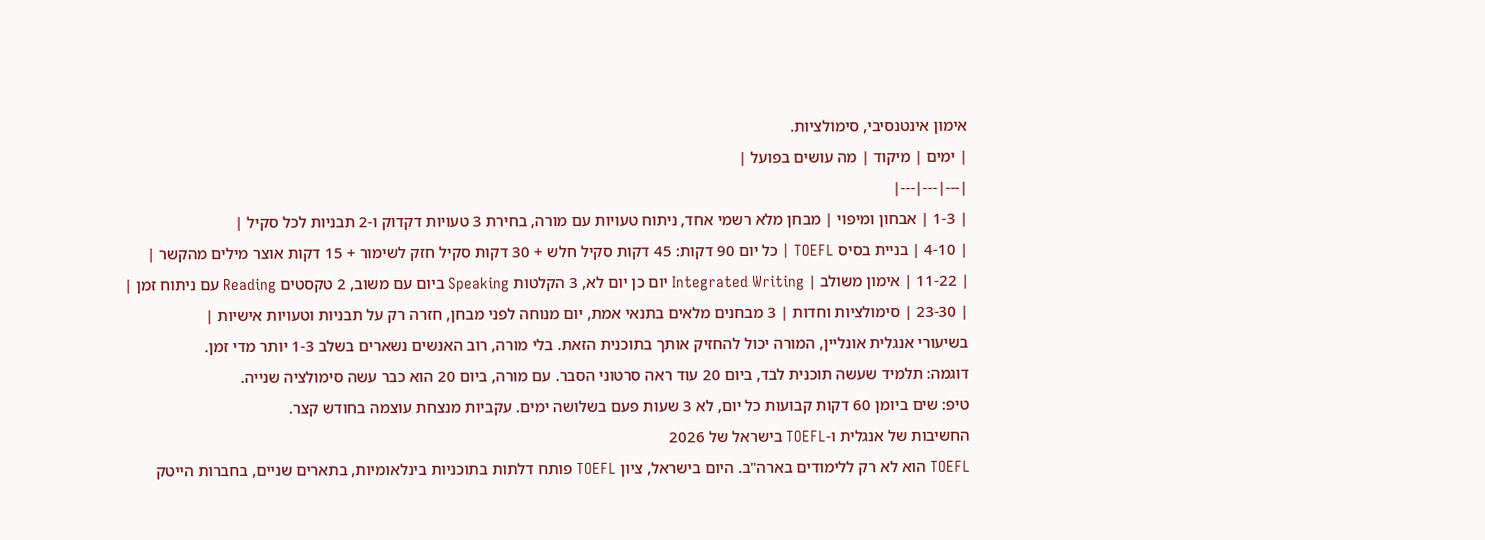אימון אינטנסיבי, סימולציות.
| ימים | מיקוד | מה עושים בפועל |
|---|---|---|
| 1-3 | אבחון ומיפוי | מבחן מלא רשמי אחד, ניתוח טעויות עם מורה, בחירת 3 טעויות דקדוק ו-2 תבניות לכל סקיל |
| 4-10 | בניית בסיס TOEFL | כל יום 90 דקות: 45 דקות סקיל חלש + 30 דקות סקיל חזק לשימור + 15 דקות אוצר מילים מהקשר |
| 11-22 | אימון משולב | Integrated Writing יום כן יום לא, 3 הקלטות Speaking ביום עם משוב, 2 טקסטים Reading עם ניתוח זמן |
| 23-30 | סימולציות וחדות | 3 מבחנים מלאים בתנאי אמת, יום מנוחה לפני מבחן, חזרה רק על תבניות וטעויות אישיות |
בשיעורי אנגלית אונליין, המורה יכול להחזיק אותך בתוכנית הזאת. בלי מורה, רוב האנשים נשארים בשלב 1-3 יותר מדי זמן.
דוגמה: תלמיד שעשה תוכנית לבד, ביום 20 עוד ראה סרטוני הסבר. עם מורה, ביום 20 הוא כבר עשה סימולציה שנייה.
טיפ: שים ביומן 60 דקות קבועות כל יום, לא 3 שעות פעם בשלושה ימים. עקביות מנצחת עוצמה בחודש קצר.
החשיבות של אנגלית ו-TOEFL בישראל של 2026
TOEFL הוא לא רק ללימודים בארה"ב. היום בישראל, ציון TOEFL פותח דלתות בתוכניות בינלאומיות, בתארים שניים, בחברות הייטק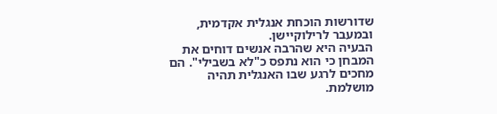שדורשות הוכחת אנגלית אקדמית, ובמעבר לרילוקיישן.
הבעיה היא שהרבה אנשים דוחים את המבחן כי הוא נתפס כ"לא בשבילי". הם מחכים לרגע שבו האנגלית תהיה מושלמת.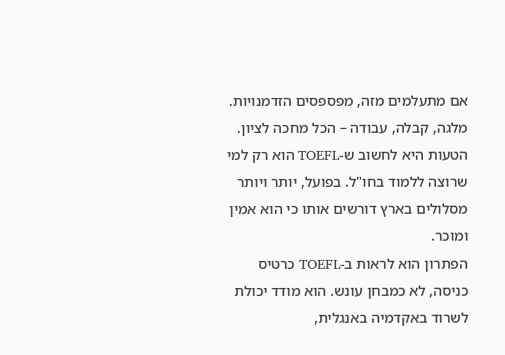אם מתעלמים מזה, מפספסים הזדמנויות. מלגה, קבלה, עבודה – הכל מחכה לציון.
הטעות היא לחשוב ש-TOEFL הוא רק למי שרוצה ללמוד בחו"ל. בפועל, יותר ויותר מסלולים בארץ דורשים אותו כי הוא אמין ומוכר.
הפתרון הוא לראות ב-TOEFL כרטיס כניסה, לא כמבחן עונש. הוא מודד יכולת לשרוד באקדמיה באנגלית,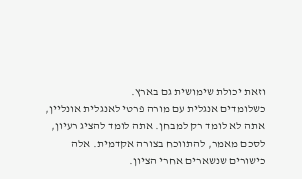וזאת יכולת שימושית גם בארץ.
כשלומדים אנגלית עם מורה פרטי לאנגלית אונליין, אתה לא לומד רק למבחן. אתה לומד להציג רעיון, לסכם מאמר, להתווכח בצורה אקדמית. אלה כישורים שנשארים אחרי הציון.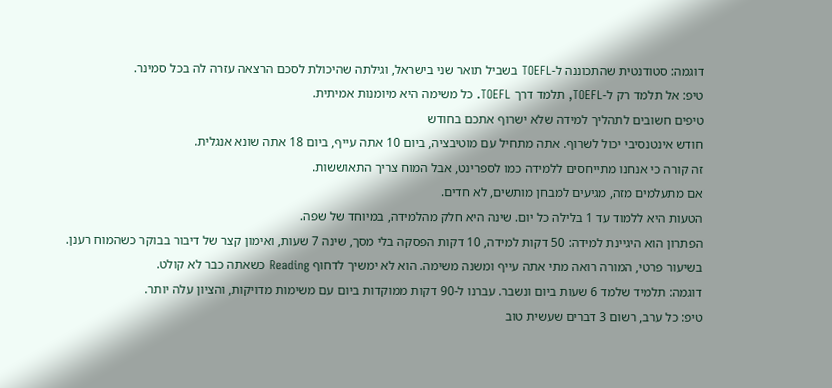דוגמה: סטודנטית שהתכוננה ל-TOEFL בשביל תואר שני בישראל, וגילתה שהיכולת לסכם הרצאה עזרה לה בכל סמינר.
טיפ: אל תלמד רק ל-TOEFL, תלמד דרך TOEFL. כל משימה היא מיומנות אמיתית.
טיפים חשובים לתהליך למידה שלא ישרוף אתכם בחודש
חודש אינטנסיבי יכול לשרוף. אתה מתחיל עם מוטיבציה, ביום 10 אתה עייף, ביום 18 אתה שונא אנגלית.
זה קורה כי אנחנו מתייחסים ללמידה כמו לספרינט, אבל המוח צריך התאוששות.
אם מתעלמים מזה, מגיעים למבחן מותשים, לא חדים.
הטעות היא ללמוד עד 1 בלילה כל יום. שינה היא חלק מהלמידה, במיוחד של שפה.
הפתרון הוא היגיינת למידה: 50 דקות למידה, 10 דקות הפסקה בלי מסך, שינה 7 שעות, ואימון קצר של דיבור בבוקר כשהמוח רענן.
בשיעור פרטי, המורה רואה מתי אתה עייף ומשנה משימה. הוא לא ימשיך לדחוף Reading כשאתה כבר לא קולט.
דוגמה: תלמיד שלמד 6 שעות ביום ונשבר. עברנו ל-90 דקות ממוקדות ביום עם משימות מדויקות, והציון עלה יותר.
טיפ: כל ערב, רשום 3 דברים שעשית טוב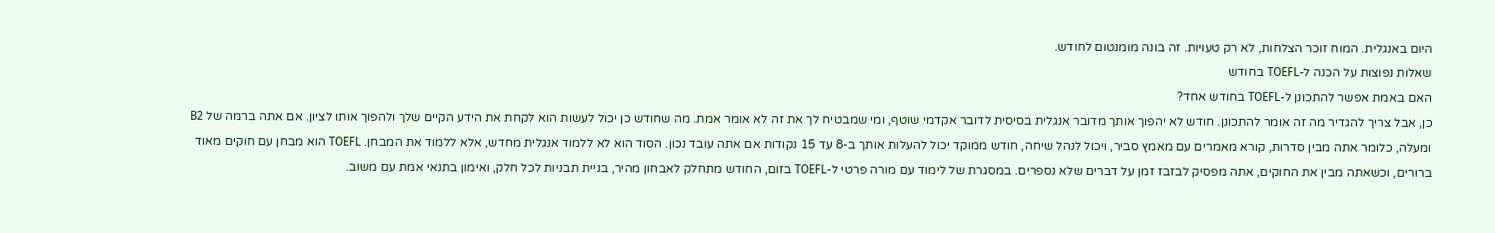היום באנגלית. המוח זוכר הצלחות, לא רק טעויות. זה בונה מומנטום לחודש.
שאלות נפוצות על הכנה ל-TOEFL בחודש
האם באמת אפשר להתכונן ל-TOEFL בחודש אחד?
כן, אבל צריך להגדיר מה זה אומר להתכונן. חודש לא יהפוך אותך מדובר אנגלית בסיסית לדובר אקדמי שוטף, ומי שמבטיח לך את זה לא אומר אמת. מה שחודש כן יכול לעשות הוא לקחת את הידע הקיים שלך ולהפוך אותו לציון. אם אתה ברמה של B2 ומעלה, כלומר אתה מבין סדרות, קורא מאמרים עם מאמץ סביר, ויכול לנהל שיחה, חודש ממוקד יכול להעלות אותך ב-8 עד 15 נקודות אם אתה עובד נכון. הסוד הוא לא ללמוד אנגלית מחדש, אלא ללמוד את המבחן. TOEFL הוא מבחן עם חוקים מאוד ברורים, וכשאתה מבין את החוקים, אתה מפסיק לבזבז זמן על דברים שלא נספרים. במסגרת של לימוד עם מורה פרטי ל-TOEFL בזום, החודש מתחלק לאבחון מהיר, בניית תבניות לכל חלק, ואימון בתנאי אמת עם משוב.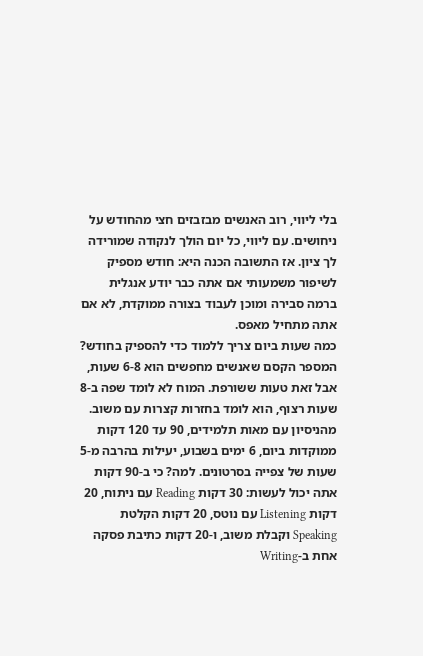בלי ליווי, רוב האנשים מבזבזים חצי מהחודש על ניחושים. עם ליווי, כל יום הולך לנקודה שמורידה לך ציון. אז התשובה הכנה היא: חודש מספיק לשיפור משמעותי אם אתה כבר יודע אנגלית ברמה סבירה ומוכן לעבוד בצורה ממוקדת, לא אם אתה מתחיל מאפס.
כמה שעות ביום צריך ללמוד כדי להספיק בחודש?
המספר הקסם שאנשים מחפשים הוא 6-8 שעות, אבל זאת טעות ששורפת. המוח לא לומד שפה ב-8 שעות רצוף, הוא לומד בחזרות קצרות עם משוב. מהניסיון עם מאות תלמידים, 90 עד 120 דקות ממוקדות ביום, 6 ימים בשבוע, יעילות בהרבה מ-5 שעות של צפייה בסרטונים. למה? כי ב-90 דקות אתה יכול לעשות: 30 דקות Reading עם ניתוח, 20 דקות Listening עם נוטס, 20 דקות הקלטת Speaking וקבלת משוב, ו-20 דקות כתיבת פסקה אחת ב-Writing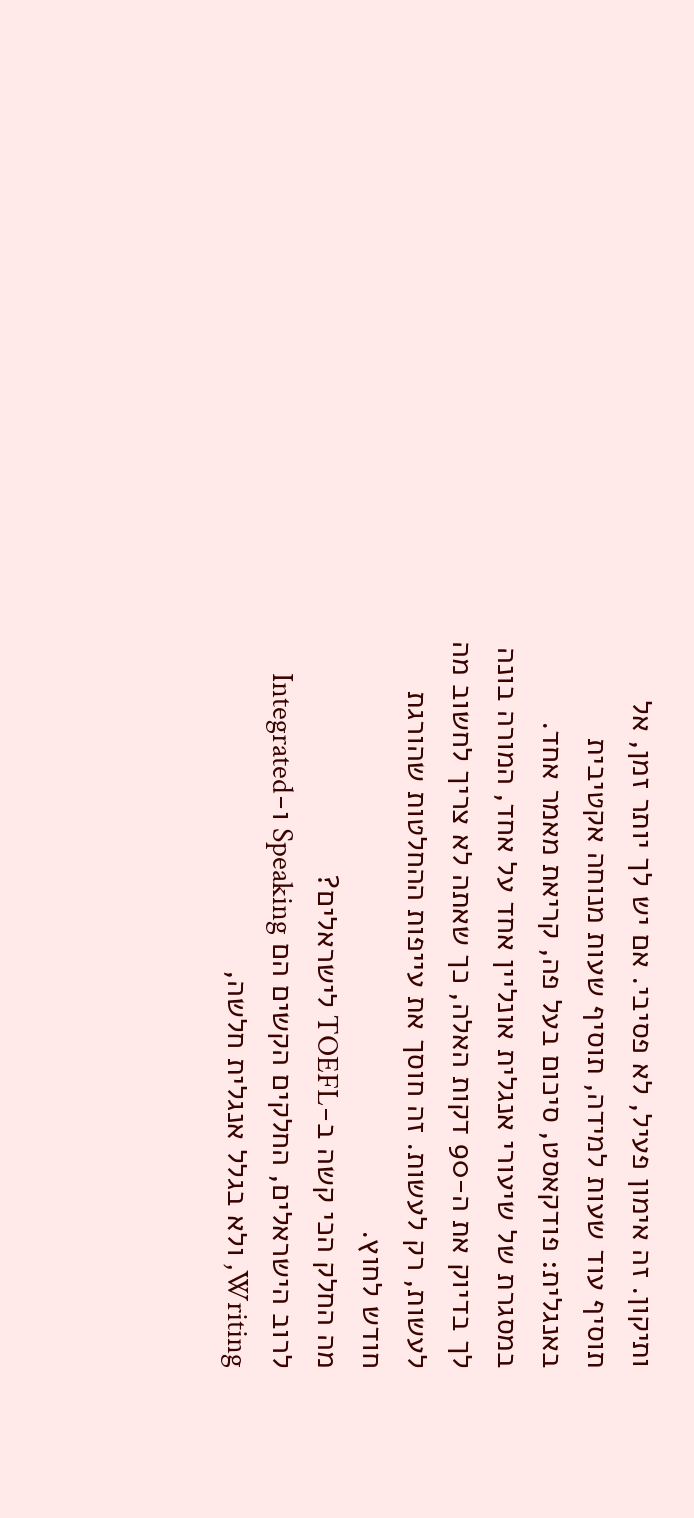ותיקון. זה אימון פעיל, לא פסיבי. אם יש לך יותר זמן, אל תוסיף עוד שעות למידה, תוסיף שעות מנוחה אקטיבית באנגלית: פודקאסט, סיכום בעל פה, קריאת מאמר אחד. במסגרת של שיעורי אנגלית אונליין אחד על אחד, המורה בונה לך בדיוק את ה-90 דקות האלה, כך שאתה לא צריך לחשוב מה לעשות, רק לעשות. זה חוסך את עייפות ההחלטות שהורגת חודש לחוץ.
מה החלק הכי קשה ב-TOEFL לישראלים?
לרוב הישראלים, החלקים הקשים הם Speaking ו-Integrated Writing, ולא בגלל אנגלית חלשה,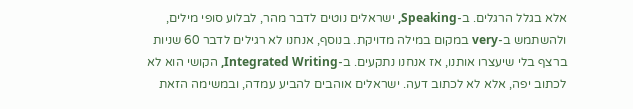אלא בגלל הרגלים. ב-Speaking, ישראלים נוטים לדבר מהר, לבלוע סופי מילים, ולהשתמש ב-very במקום במילה מדויקת. בנוסף, אנחנו לא רגילים לדבר 60 שניות ברצף בלי שיעצרו אותנו, אז אנחנו נתקעים. ב-Integrated Writing, הקושי הוא לא לכתוב יפה, אלא לא לכתוב דעה. ישראלים אוהבים להביע עמדה, ובמשימה הזאת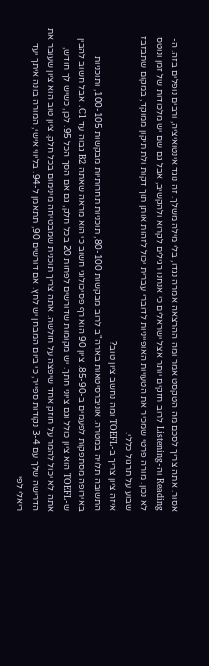אסור. אתה צריך לסכם מה הטקסט אמר ומה ההרצאה אמרה נגדו, בלי מילה משלך. זה נוגד אינטואיציה, ורבים נופלים בזה. ה-Reading וה-Listening לרוב חזקים יותר אצל ישראלים כי אנחנו רגילים לקרוא ולהקשיב, אבל גם שם יש מלכודות של זמן ונוטס לא נכון. מורה פרטי שמכיר את הטעויות האופייניות לדוברי עברית יכול לזהות אותן תוך דקות ולת תיקון ממוקד, במקום שתבזבז שבוע על תרגול כללי.
איזה ציון צריך ב-TOEFL ומה נחשב ציון טוב?
התשובה תלויה במטרה. אוניברסיטאות בארה"ב לרוב מבקשות 80-100, תוכניות תחרותיות מבקשות 100-105, ותוכניות באירופה מסתפקות לפעמים ב-85-90. ציון 90 הוא רף פסיכולוגי חשוב כי הוא מראה שאתה B2 גבוה עד C1. אבל חשוב להבין ש-TOEFL הוא ציון כולל וגם ציוני חתך. יש מקומות שדורשים לפחות 20 בכל חלק, גם אם הסך הכל 95. לכן, כשיש לך חודש, אתה לא יכול להמר על חוזק אחד שיפצה על חולשה. אתה צריך תוכנית שמבטיחה מינימום בכל חלק. ציון טוב הוא ציון שעובר את הדרישה שלך עם 3-4 נקודות ספייר, כי ביום המבחן יש לחץ. אם דורשים 90, תתאמן ל-94. בליווי אישי, המורה בונה איתך יעד ריאלי לפי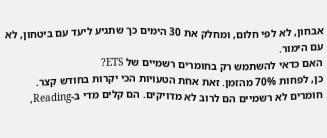אבחון, לא לפי חלום, ומחלק את 30 הימים כך שתגיע ליעד עם ביטחון, לא עם הימור.
האם כדאי להשתמש רק בחומרים רשמיים של ETS?
כן, לפחות 70% מהזמן. זאת אחת הטעויות הכי יקרות בחודש קצר. חומרים לא רשמיים הם לרוב לא מדויקים. הם קלים מדי ב-Reading,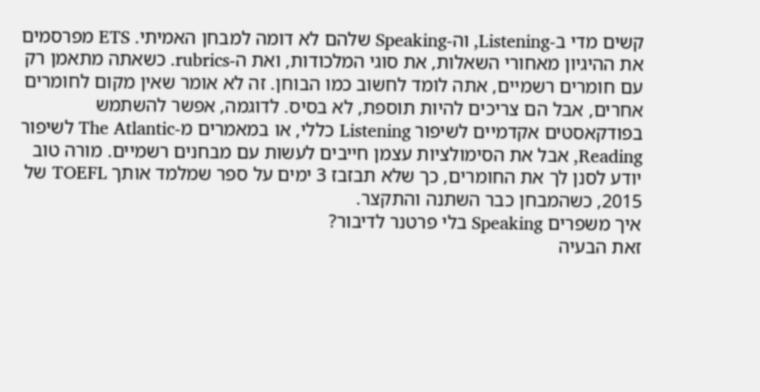קשים מדי ב-Listening, וה-Speaking שלהם לא דומה למבחן האמיתי. ETS מפרסמים את ההיגיון מאחורי השאלות, את סוגי המלכודות, ואת ה-rubrics. כשאתה מתאמן רק עם חומרים רשמיים, אתה לומד לחשוב כמו הבוחן. זה לא אומר שאין מקום לחומרים אחרים, אבל הם צריכים להיות תוספת, לא בסיס. לדוגמה, אפשר להשתמש בפודקאסטים אקדמיים לשיפור Listening כללי, או במאמרים מ-The Atlantic לשיפור Reading, אבל את הסימולציות עצמן חייבים לעשות עם מבחנים רשמיים. מורה טוב יודע לסנן לך את החומרים, כך שלא תבזבז 3 ימים על ספר שמלמד אותך TOEFL של 2015, כשהמבחן כבר השתנה והתקצר.
איך משפרים Speaking בלי פרטנר לדיבור?
זאת הבעיה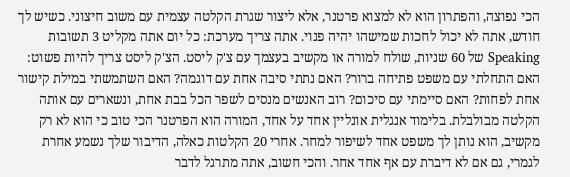הכי נפוצה, והפתרון הוא לא למצוא פרטנר, אלא ליצור שגרת הקלטה עצמית עם משוב חיצוני. כשיש לך חודש, אתה לא יכול לחכות שמישהו יהיה פנוי. אתה צריך מערכת: כל יום אתה מקליט 3 תשובות Speaking של 60 שניות, שולח למורה או מקשיב בעצמך עם צ'ק ליסט. הצ'ק ליסט צריך להיות פשוט: האם התחלתי עם משפט פתיחה ברור? האם נתתי סיבה אחת עם דוגמה? האם השתמשתי במילת קישור אחת לפחות? האם סיימתי עם סיכום? רוב האנשים מנסים לשפר הכל בבת אחת, ונשארים עם אותה הקלטה מבולבלת. בלימוד אנגלית אונליין אחד על אחד, המורה הוא הפרטנר הכי טוב כי הוא לא רק מקשיב, הוא נותן לך משפט אחד לשיפור למחר. אחרי 20 הקלטות כאלה, הדיבור שלך נשמע אחרת לגמרי, גם אם לא דיברת עם אף אחד אחר. והכי חשוב, אתה מתרגל לדבר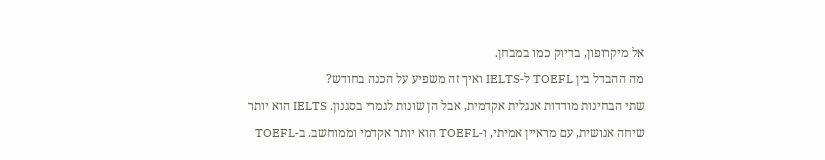אל מיקרופון, בדיוק כמו במבחן.
מה ההבדל בין TOEFL ל-IELTS ואיך זה משפיע על הכנה בחודש?
שתי הבחינות מודדות אנגלית אקדמית, אבל הן שונות לגמרי בסגנון. IELTS הוא יותר שיחה אנושית, עם מראיין אמיתי, ו-TOEFL הוא יותר אקדמי וממוחשב. ב-TOEFL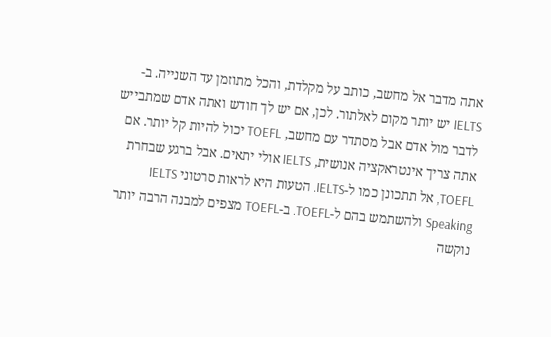אתה מדבר אל מחשב, כותב על מקלדת, והכל מתוזמן עד השנייה. ב-IELTS יש יותר מקום לאלתור. לכן, אם יש לך חודש ואתה אדם שמתבייש לדבר מול אדם אבל מסתדר עם מחשב, TOEFL יכול להיות קל יותר. אם אתה צריך אינטראקציה אנושית, IELTS אולי יתאים. אבל ברגע שבחרת TOEFL, אל תתכונן כמו ל-IELTS. הטעות היא לראות סרטוני IELTS Speaking ולהשתמש בהם ל-TOEFL. ב-TOEFL מצפים למבנה הרבה יותר נוקשה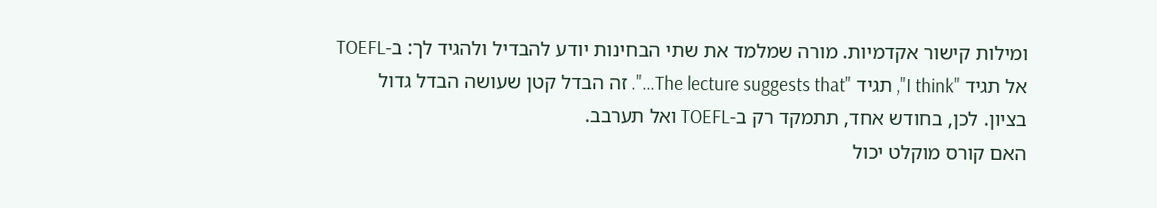ומילות קישור אקדמיות. מורה שמלמד את שתי הבחינות יודע להבדיל ולהגיד לך: ב-TOEFL אל תגיד "I think", תגיד "The lecture suggests that…". זה הבדל קטן שעושה הבדל גדול בציון. לכן, בחודש אחד, תתמקד רק ב-TOEFL ואל תערבב.
האם קורס מוקלט יכול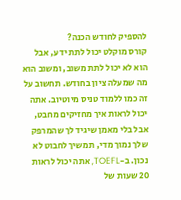להספיק לחודש הכנה?
קורס מוקלט יכול לתת ידע, אבל הוא לא יכול לתת משוב, ומשוב הוא מה שמעלה ציון בחודש. תחשוב על זה כמו ללמוד טניס מיוטיוב. אתה יכול לראות איך מחזיקים מחבט, אבל בלי מאמן שיגיד לך שהמרפק שלך נמוך מדי, תמשיך לחבוט לא נכון. ב-TOEFL, אתה יכול לראות 20 שעות של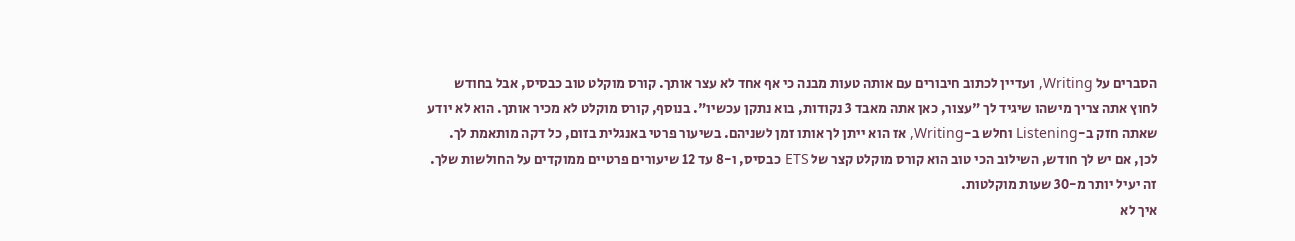הסברים על Writing, ועדיין לכתוב חיבורים עם אותה טעות מבנה כי אף אחד לא עצר אותך. קורס מוקלט טוב כבסיס, אבל בחודש לחוץ אתה צריך מישהו שיגיד לך "עצור, כאן אתה מאבד 3 נקודות, בוא נתקן עכשיו". בנוסף, קורס מוקלט לא מכיר אותך. הוא לא יודע שאתה חזק ב-Listening וחלש ב-Writing, אז הוא ייתן לך אותו זמן לשניהם. בשיעור פרטי באנגלית בזום, כל דקה מותאמת לך. לכן, אם יש לך חודש, השילוב הכי טוב הוא קורס מוקלט קצר של ETS כבסיס, ו-8 עד 12 שיעורים פרטיים ממוקדים על החולשות שלך. זה יעיל יותר מ-30 שעות מוקלטות.
איך לא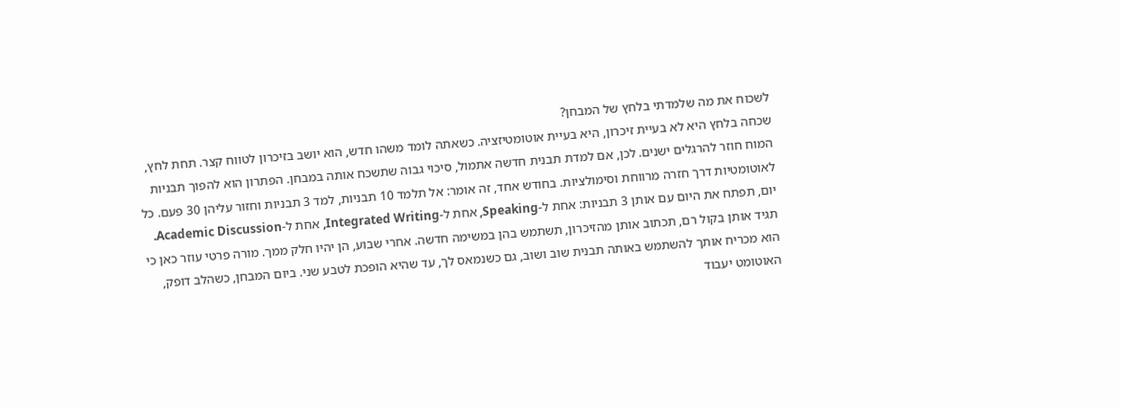לשכוח את מה שלמדתי בלחץ של המבחן?
שכחה בלחץ היא לא בעיית זיכרון, היא בעיית אוטומטיזציה. כשאתה לומד משהו חדש, הוא יושב בזיכרון לטווח קצר. תחת לחץ, המוח חוזר להרגלים ישנים. לכן, אם למדת תבנית חדשה אתמול, סיכוי גבוה שתשכח אותה במבחן. הפתרון הוא להפוך תבניות לאוטומטיות דרך חזרה מרווחת וסימולציות. בחודש אחד, זה אומר: אל תלמד 10 תבניות, למד 3 תבניות וחזור עליהן 30 פעם. כל יום, תפתח את היום עם אותן 3 תבניות: אחת ל-Speaking, אחת ל-Integrated Writing, אחת ל-Academic Discussion. תגיד אותן בקול רם, תכתוב אותן מהזיכרון, תשתמש בהן במשימה חדשה. אחרי שבוע, הן יהיו חלק ממך. מורה פרטי עוזר כאן כי הוא מכריח אותך להשתמש באותה תבנית שוב ושוב, גם כשנמאס לך, עד שהיא הופכת לטבע שני. ביום המבחן, כשהלב דופק, האוטומט יעבוד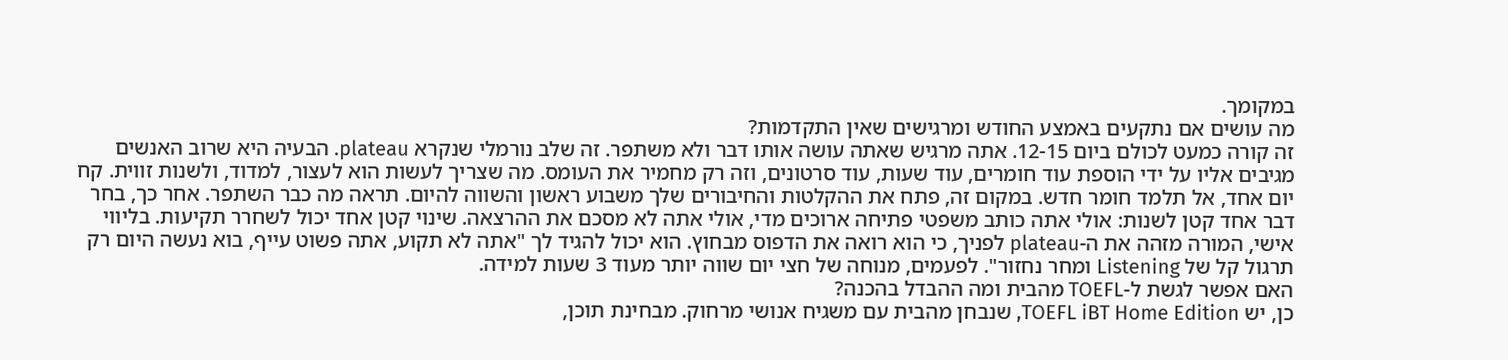במקומך.
מה עושים אם נתקעים באמצע החודש ומרגישים שאין התקדמות?
זה קורה כמעט לכולם ביום 12-15. אתה מרגיש שאתה עושה אותו דבר ולא משתפר. זה שלב נורמלי שנקרא plateau. הבעיה היא שרוב האנשים מגיבים אליו על ידי הוספת עוד חומרים, עוד שעות, עוד סרטונים, וזה רק מחמיר את העומס. מה שצריך לעשות הוא לעצור, למדוד, ולשנות זווית. קח יום אחד, אל תלמד חומר חדש. במקום זה, פתח את ההקלטות והחיבורים שלך משבוע ראשון והשווה להיום. תראה מה כבר השתפר. אחר כך, בחר דבר אחד קטן לשנות: אולי אתה כותב משפטי פתיחה ארוכים מדי, אולי אתה לא מסכם את ההרצאה. שינוי קטן אחד יכול לשחרר תקיעות. בליווי אישי, המורה מזהה את ה-plateau לפניך, כי הוא רואה את הדפוס מבחוץ. הוא יכול להגיד לך "אתה לא תקוע, אתה פשוט עייף, בוא נעשה היום רק תרגול קל של Listening ומחר נחזור". לפעמים, מנוחה של חצי יום שווה יותר מעוד 3 שעות למידה.
האם אפשר לגשת ל-TOEFL מהבית ומה ההבדל בהכנה?
כן, יש TOEFL iBT Home Edition, שנבחן מהבית עם משגיח אנושי מרחוק. מבחינת תוכן,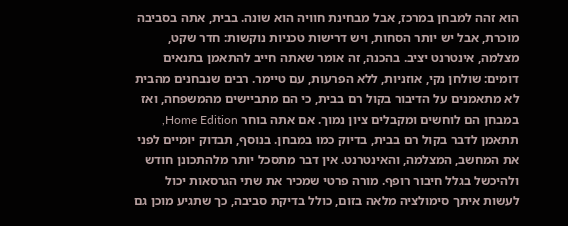הוא זהה למבחן במרכז, אבל מבחינת חוויה הוא שונה. בבית, אתה בסביבה מוכרת, אבל יש יותר הסחות, ויש דרישות טכניות נוקשות: חדר שקט, מצלמה, אינטרנט יציב. בהכנה, זה אומר שאתה חייב להתאמן בתנאים דומים: שולחן נקי, אוזניות, ללא הפרעות, עם טיימר. רבים שנבחנים מהבית לא מתאמנים על הדיבור בקול רם בבית, כי הם מתביישים מהמשפחה, ואז במבחן הם לוחשים ומקבלים ציון נמוך. אם אתה בוחר Home Edition, תתאמן לדבר בקול רם בבית, בדיוק כמו במבחן. בנוסף, תבדוק יומיים לפני את המחשב, המצלמה, והאינטרנט. אין דבר מתסכל יותר מלהתכונן חודש ולהיכשל בגלל חיבור רופף. מורה פרטי שמכיר את שתי הגרסאות יכול לעשות איתך סימולציה מלאה בזום, כולל בדיקת סביבה, כך שתגיע מוכן גם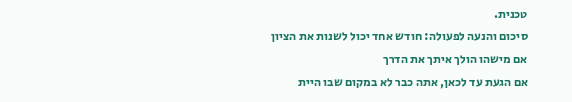טכנית.
סיכום והנעה לפעולה: חודש אחד יכול לשנות את הציון אם מישהו הולך איתך את הדרך
אם הגעת עד לכאן, אתה כבר לא במקום שבו היית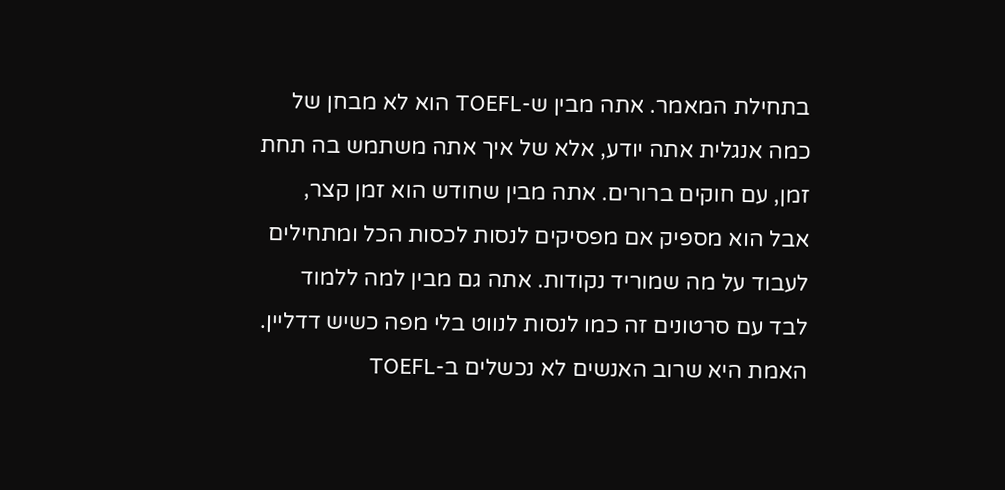בתחילת המאמר. אתה מבין ש-TOEFL הוא לא מבחן של כמה אנגלית אתה יודע, אלא של איך אתה משתמש בה תחת זמן, עם חוקים ברורים. אתה מבין שחודש הוא זמן קצר, אבל הוא מספיק אם מפסיקים לנסות לכסות הכל ומתחילים לעבוד על מה שמוריד נקודות. אתה גם מבין למה ללמוד לבד עם סרטונים זה כמו לנסות לנווט בלי מפה כשיש דדליין.
האמת היא שרוב האנשים לא נכשלים ב-TOEFL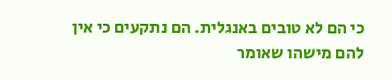כי הם לא טובים באנגלית. הם נתקעים כי אין להם מישהו שאומר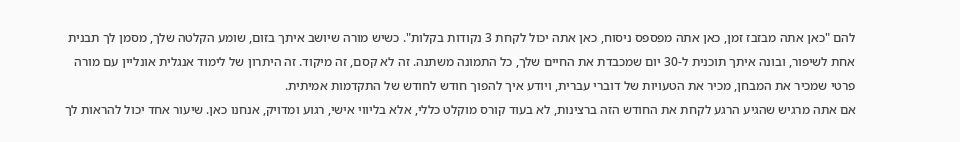להם "כאן אתה מבזבז זמן, כאן אתה מפספס ניסוח, כאן אתה יכול לקחת 3 נקודות בקלות". כשיש מורה שיושב איתך בזום, שומע הקלטה שלך, מסמן לך תבנית אחת לשיפור, ובונה איתך תוכנית ל-30 יום שמכבדת את החיים שלך, כל התמונה משתנה. זה לא קסם, זה מיקוד. זה היתרון של לימוד אנגלית אונליין עם מורה פרטי שמכיר את המבחן, מכיר את הטעויות של דוברי עברית, ויודע איך להפוך חודש לחודש של התקדמות אמיתית.
אם אתה מרגיש שהגיע הרגע לקחת את החודש הזה ברצינות, לא בעוד קורס מוקלט כללי, אלא בליווי אישי, רגוע ומדויק, אנחנו כאן. שיעור אחד יכול להראות לך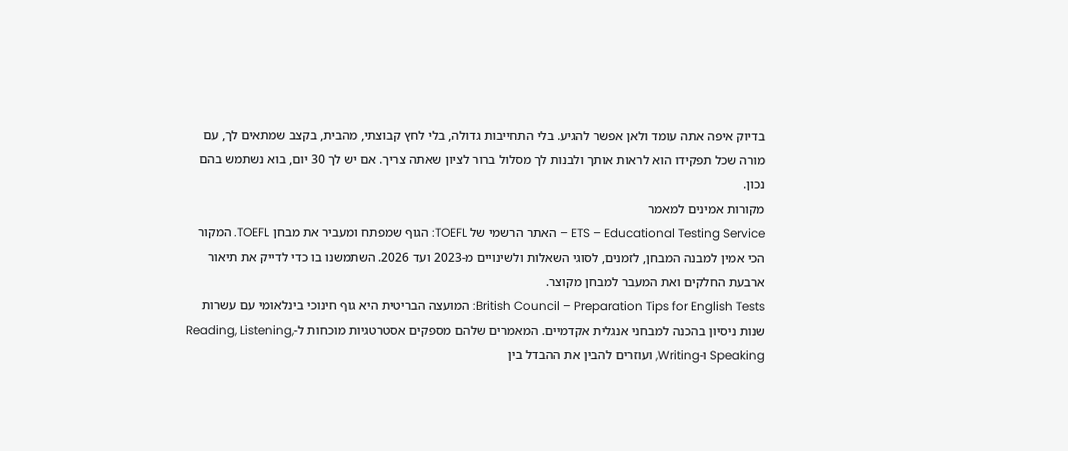בדיוק איפה אתה עומד ולאן אפשר להגיע. בלי התחייבות גדולה, בלי לחץ קבוצתי, מהבית, בקצב שמתאים לך, עם מורה שכל תפקידו הוא לראות אותך ולבנות לך מסלול ברור לציון שאתה צריך. אם יש לך 30 יום, בוא נשתמש בהם נכון.
מקורות אמינים למאמר
ETS – Educational Testing Service – האתר הרשמי של TOEFL: הגוף שמפתח ומעביר את מבחן TOEFL. המקור הכי אמין למבנה המבחן, לזמנים, לסוגי השאלות ולשינויים מ-2023 ועד 2026. השתמשנו בו כדי לדייק את תיאור ארבעת החלקים ואת המעבר למבחן מקוצר.
British Council – Preparation Tips for English Tests: המועצה הבריטית היא גוף חינוכי בינלאומי עם עשרות שנות ניסיון בהכנה למבחני אנגלית אקדמיים. המאמרים שלהם מספקים אסטרטגיות מוכחות ל-Reading, Listening, Speaking ו-Writing, ועוזרים להבין את ההבדל בין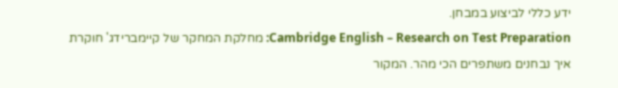ידע כללי לביצוע במבחן.
Cambridge English – Research on Test Preparation: מחלקת המחקר של קיימברידג' חוקרת איך נבחנים משתפרים הכי מהר. המקור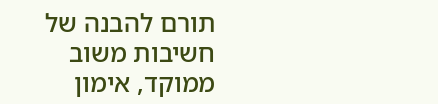תורם להבנה של חשיבות משוב ממוקד, אימון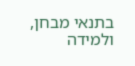בתנאי מבחן, ולמידה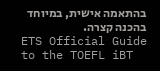בהתאמה אישית, במיוחד בהכנה קצרה.
ETS Official Guide to the TOEFL iBT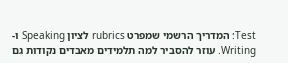Test: המדריך הרשמי שמפרט rubrics לציון Speaking ו-Writing. עוזר להסביר למה תלמידים מאבדים נקודות גם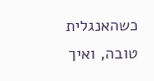כשהאנגלית טובה, ואיך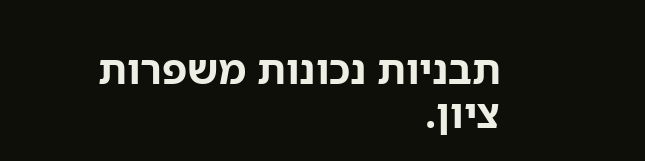תבניות נכונות משפרות ציון.